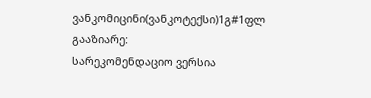ვანკომიცინი(ვანკოტექსი)1გ#1ფლ
გააზიარე:
სარეკომენდაციო ვერსია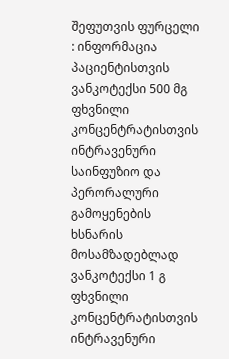შეფუთვის ფურცელი : ინფორმაცია პაციენტისთვის
ვანკოტექსი 500 მგ ფხვნილი კონცენტრატისთვის ინტრავენური საინფუზიო და პერორალური გამოყენების ხსნარის მოსამზადებლად
ვანკოტექსი 1 გ ფხვნილი კონცენტრატისთვის ინტრავენური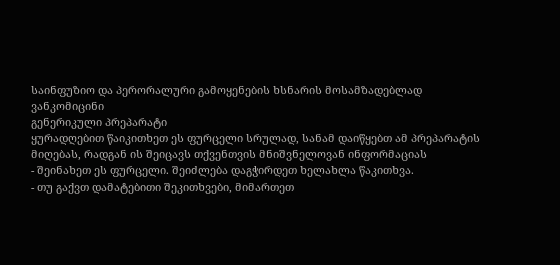საინფუზიო და პერორალური გამოყენების ხსნარის მოსამზადებლად
ვანკომიცინი
გენერიკული პრეპარატი
ყურადღებით წაიკითხეთ ეს ფურცელი სრულად, სანამ დაიწყებთ ამ პრეპარატის მიღებას, რადგან ის შეიცავს თქვენთვის მნიშვნელოვან ინფორმაციას
- შეინახეთ ეს ფურცელი. შეიძლება დაგჭირდეთ ხელახლა წაკითხვა.
- თუ გაქვთ დამატებითი შეკითხვები, მიმართეთ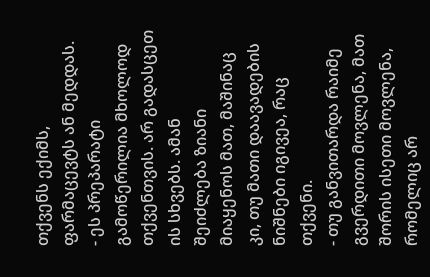თქვენს ექიმს, ფარმაცევტს ან მედდას.
- ეს პრეპარატი გამოწერილია მხოლოდ თქვენთვის. არ გადასცეთ ის სხვებს. ამან შეიძლება ზიანი მიაყენოს მათ, მაშინაც კი, თუ მათი დაავადების ნიშნები იგივეა, რაც თქვენი.
- თუ განვითარდა რაიმე გვერდითი მოვლენა, მათ შორის ისეთი მოვლენა, რომელიც არ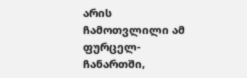არის ჩამოთვლილი ამ ფურცელ-ჩანართში,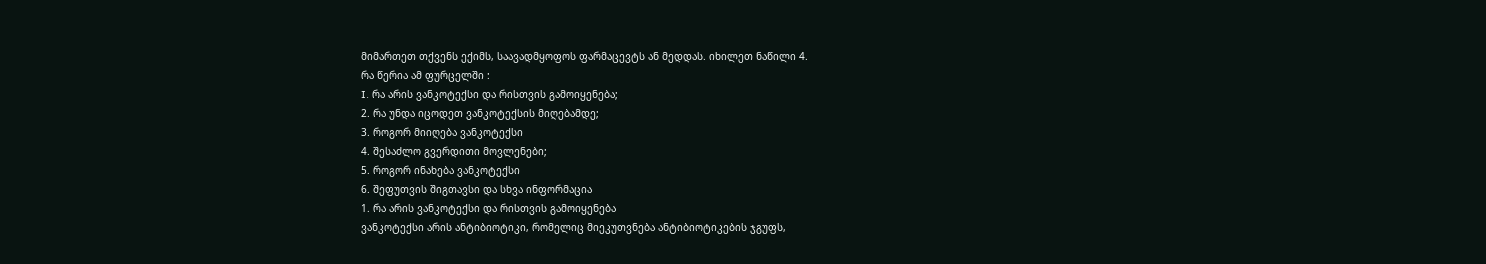მიმართეთ თქვენს ექიმს, საავადმყოფოს ფარმაცევტს ან მედდას. იხილეთ ნაწილი 4.
რა წერია ამ ფურცელში :
I. რა არის ვანკოტექსი და რისთვის გამოიყენება;
2. რა უნდა იცოდეთ ვანკოტექსის მიღებამდე;
3. როგორ მიიღება ვანკოტექსი
4. შესაძლო გვერდითი მოვლენები;
5. როგორ ინახება ვანკოტექსი
6. შეფუთვის შიგთავსი და სხვა ინფორმაცია
1. რა არის ვანკოტექსი და რისთვის გამოიყენება
ვანკოტექსი არის ანტიბიოტიკი, რომელიც მიეკუთვნება ანტიბიოტიკების ჯგუფს,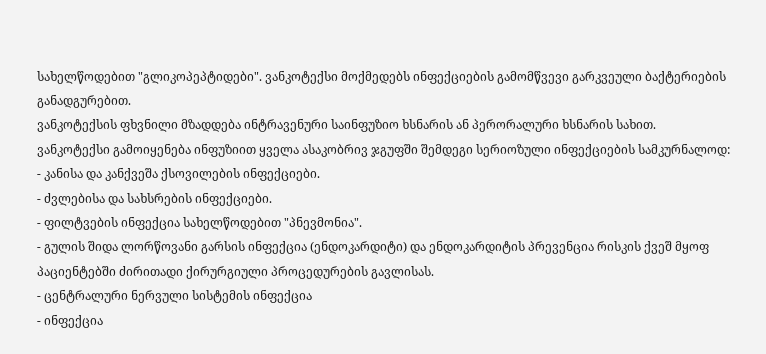სახელწოდებით "გლიკოპეპტიდები". ვანკოტექსი მოქმედებს ინფექციების გამომწვევი გარკვეული ბაქტერიების განადგურებით.
ვანკოტექსის ფხვნილი მზადდება ინტრავენური საინფუზიო ხსნარის ან პერორალური ხსნარის სახით.
ვანკოტექსი გამოიყენება ინფუზიით ყველა ასაკობრივ ჯგუფში შემდეგი სერიოზული ინფექციების სამკურნალოდ:
- კანისა და კანქვეშა ქსოვილების ინფექციები.
- ძვლებისა და სახსრების ინფექციები.
- ფილტვების ინფექცია სახელწოდებით "პნევმონია".
- გულის შიდა ლორწოვანი გარსის ინფექცია (ენდოკარდიტი) და ენდოკარდიტის პრევენცია რისკის ქვეშ მყოფ პაციენტებში ძირითადი ქირურგიული პროცედურების გავლისას.
- ცენტრალური ნერვული სისტემის ინფექცია
- ინფექცია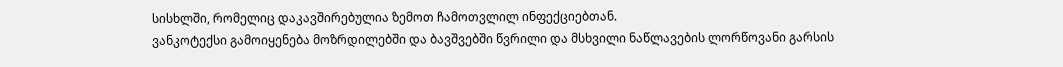სისხლში, რომელიც დაკავშირებულია ზემოთ ჩამოთვლილ ინფექციებთან.
ვანკოტექსი გამოიყენება მოზრდილებში და ბავშვებში წვრილი და მსხვილი ნაწლავების ლორწოვანი გარსის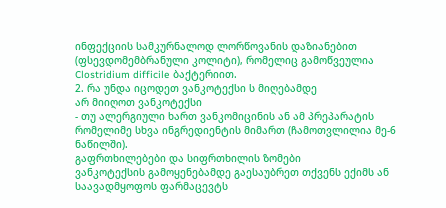ინფექციის სამკურნალოდ ლორწოვანის დაზიანებით (ფსევდომემბრანული კოლიტი), რომელიც გამოწვეულია Clostridium difficile ბაქტერიით.
2. რა უნდა იცოდეთ ვანკოტექსი ს მიღებამდე
არ მიიღოთ ვანკოტექსი
- თუ ალერგიული ხართ ვანკომიცინის ან ამ პრეპარატის რომელიმე სხვა ინგრედიენტის მიმართ (ჩამოთვლილია მე-6 ნაწილში).
გაფრთხილებები და სიფრთხილის ზომები
ვანკოტექსის გამოყენებამდე გაესაუბრეთ თქვენს ექიმს ან საავადმყოფოს ფარმაცევტს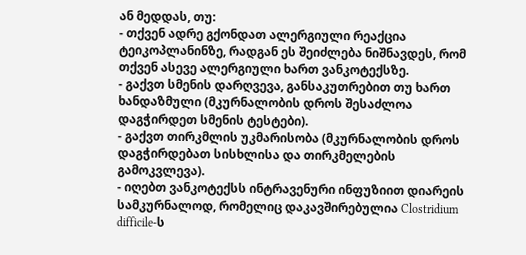ან მედდას, თუ:
- თქვენ ადრე გქონდათ ალერგიული რეაქცია ტეიკოპლანინზე, რადგან ეს შეიძლება ნიშნავდეს, რომ თქვენ ასევე ალერგიული ხართ ვანკოტექსზე.
- გაქვთ სმენის დარღვევა, განსაკუთრებით თუ ხართ ხანდაზმული (მკურნალობის დროს შესაძლოა დაგჭირდეთ სმენის ტესტები).
- გაქვთ თირკმლის უკმარისობა (მკურნალობის დროს დაგჭირდებათ სისხლისა და თირკმელების გამოკვლევა).
- იღებთ ვანკოტექსს ინტრავენური ინფუზიით დიარეის სამკურნალოდ, რომელიც დაკავშირებულია Clostridium difficile-ს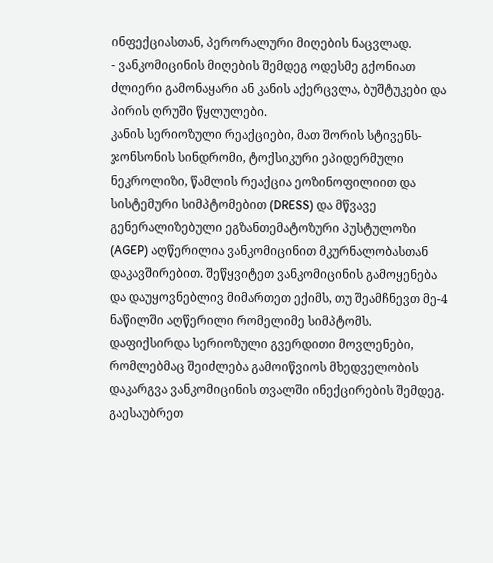ინფექციასთან, პერორალური მიღების ნაცვლად.
- ვანკომიცინის მიღების შემდეგ ოდესმე გქონიათ ძლიერი გამონაყარი ან კანის აქერცვლა, ბუშტუკები და პირის ღრუში წყლულები.
კანის სერიოზული რეაქციები, მათ შორის სტივენს-ჯონსონის სინდრომი, ტოქსიკური ეპიდერმული ნეკროლიზი, წამლის რეაქცია ეოზინოფილიით და სისტემური სიმპტომებით (DRESS) და მწვავე გენერალიზებული ეგზანთემატოზური პუსტულოზი (AGEP) აღწერილია ვანკომიცინით მკურნალობასთან დაკავშირებით. შეწყვიტეთ ვანკომიცინის გამოყენება და დაუყოვნებლივ მიმართეთ ექიმს, თუ შეამჩნევთ მე-4 ნაწილში აღწერილი რომელიმე სიმპტომს.
დაფიქსირდა სერიოზული გვერდითი მოვლენები, რომლებმაც შეიძლება გამოიწვიოს მხედველობის დაკარგვა ვანკომიცინის თვალში ინექცირების შემდეგ.
გაესაუბრეთ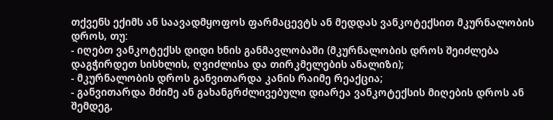თქვენს ექიმს ან საავადმყოფოს ფარმაცევტს ან მედდას ვანკოტექსით მკურნალობის დროს, თუ:
- იღებთ ვანკოტექსს დიდი ხნის განმავლობაში (მკურნალობის დროს შეიძლება დაგჭირდეთ სისხლის, ღვიძლისა და თირკმელების ანალიზი);
- მკურნალობის დროს განვითარდა კანის რაიმე რეაქცია;
- განვითარდა მძიმე ან გახანგრძლივებული დიარეა ვანკოტექსის მიღების დროს ან შემდეგ,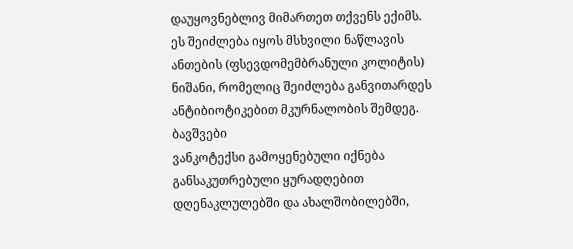დაუყოვნებლივ მიმართეთ თქვენს ექიმს. ეს შეიძლება იყოს მსხვილი ნაწლავის ანთების (ფსევდომემბრანული კოლიტის) ნიშანი, რომელიც შეიძლება განვითარდეს ანტიბიოტიკებით მკურნალობის შემდეგ.
ბავშვები
ვანკოტექსი გამოყენებული იქნება განსაკუთრებული ყურადღებით დღენაკლულებში და ახალშობილებში,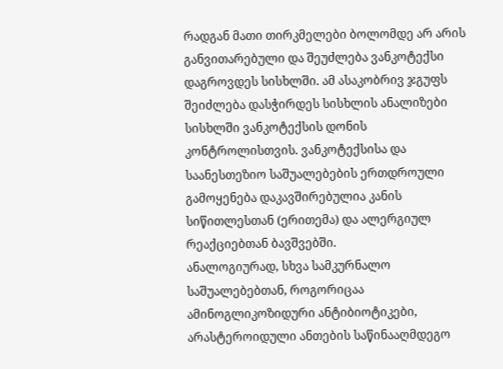რადგან მათი თირკმელები ბოლომდე არ არის განვითარებული და შეუძლება ვანკოტექსი დაგროვდეს სისხლში. ამ ასაკობრივ ჯგუფს შეიძლება დასჭირდეს სისხლის ანალიზები სისხლში ვანკოტექსის დონის კონტროლისთვის. ვანკოტექსისა და საანესთეზიო საშუალებების ერთდროული გამოყენება დაკავშირებულია კანის სიწითლესთან (ერითემა) და ალერგიულ რეაქციებთან ბავშვებში.
ანალოგიურად, სხვა სამკურნალო საშუალებებთან, როგორიცაა ამინოგლიკოზიდური ანტიბიოტიკები, არასტეროიდული ანთების საწინააღმდეგო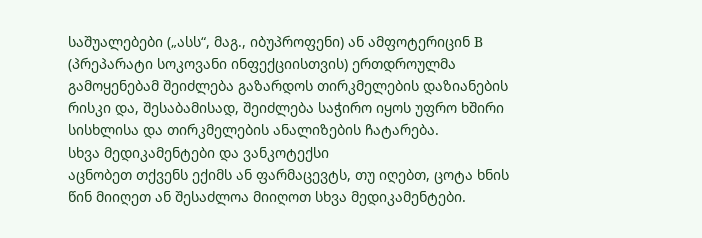საშუალებები („ასს“, მაგ., იბუპროფენი) ან ამფოტერიცინ B (პრეპარატი სოკოვანი ინფექციისთვის) ერთდროულმა გამოყენებამ შეიძლება გაზარდოს თირკმელების დაზიანების რისკი და, შესაბამისად, შეიძლება საჭირო იყოს უფრო ხშირი სისხლისა და თირკმელების ანალიზების ჩატარება.
სხვა მედიკამენტები და ვანკოტექსი
აცნობეთ თქვენს ექიმს ან ფარმაცევტს, თუ იღებთ, ცოტა ხნის წინ მიიღეთ ან შესაძლოა მიიღოთ სხვა მედიკამენტები.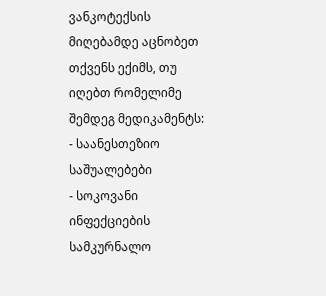ვანკოტექსის მიღებამდე აცნობეთ თქვენს ექიმს, თუ იღებთ რომელიმე შემდეგ მედიკამენტს:
- საანესთეზიო საშუალებები
- სოკოვანი ინფექციების სამკურნალო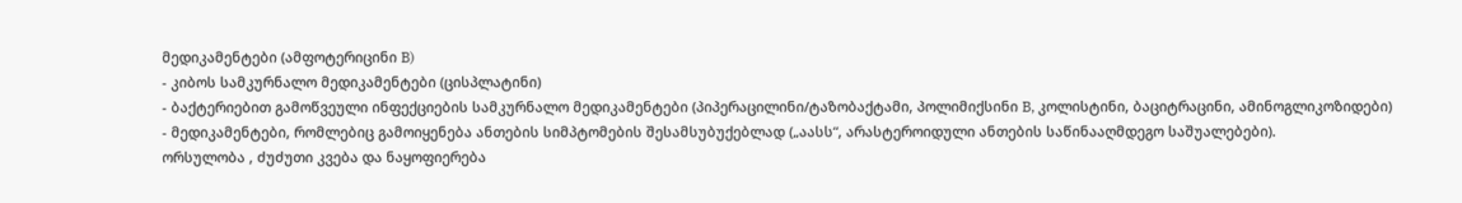მედიკამენტები (ამფოტერიცინი B)
- კიბოს სამკურნალო მედიკამენტები (ცისპლატინი)
- ბაქტერიებით გამოწვეული ინფექციების სამკურნალო მედიკამენტები (პიპერაცილინი/ტაზობაქტამი, პოლიმიქსინი B, კოლისტინი, ბაციტრაცინი, ამინოგლიკოზიდები)
- მედიკამენტები, რომლებიც გამოიყენება ანთების სიმპტომების შესამსუბუქებლად („აასს“, არასტეროიდული ანთების საწინააღმდეგო საშუალებები).
ორსულობა , ძუძუთი კვება და ნაყოფიერება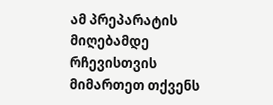ამ პრეპარატის მიღებამდე რჩევისთვის მიმართეთ თქვენს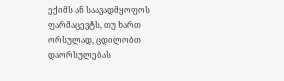ექიმს ან საავადმყოფოს ფარმაცევტს, თუ ხართ ორსულად, ცდილობთ დაორსულებას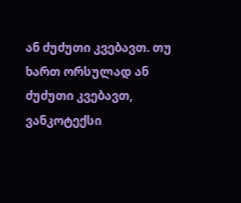ან ძუძუთი კვებავთ. თუ ხართ ორსულად ან ძუძუთი კვებავთ, ვანკოტექსი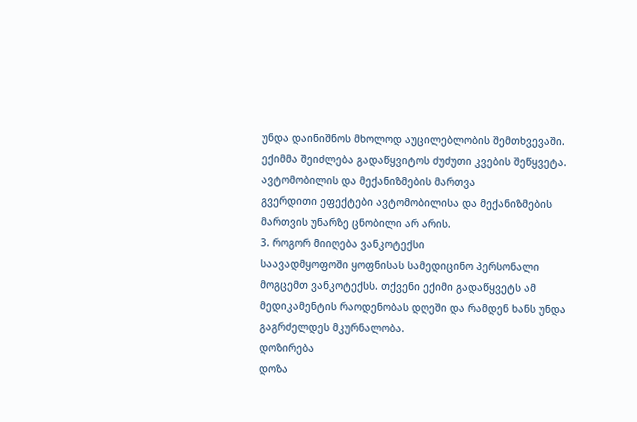უნდა დაინიშნოს მხოლოდ აუცილებლობის შემთხვევაში. ექიმმა შეიძლება გადაწყვიტოს ძუძუთი კვების შეწყვეტა.
ავტომობილის და მექანიზმების მართვა
გვერდითი ეფექტები ავტომობილისა და მექანიზმების მართვის უნარზე ცნობილი არ არის.
3. როგორ მიიღება ვანკოტექსი
საავადმყოფოში ყოფნისას სამედიცინო პერსონალი მოგცემთ ვანკოტექსს. თქვენი ექიმი გადაწყვეტს ამ მედიკამენტის რაოდენობას დღეში და რამდენ ხანს უნდა გაგრძელდეს მკურნალობა.
დოზირება
დოზა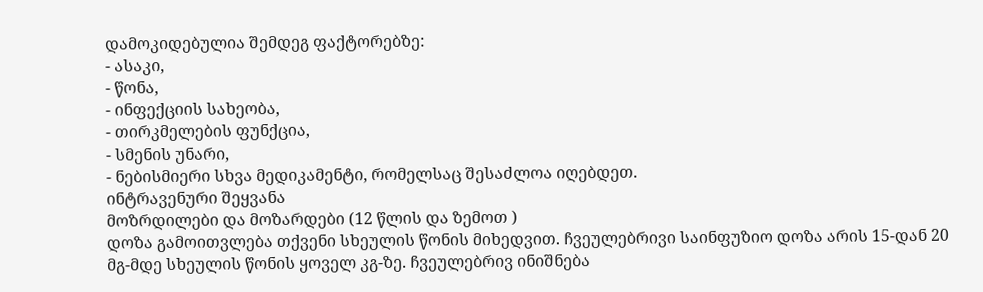დამოკიდებულია შემდეგ ფაქტორებზე:
- ასაკი,
- წონა,
- ინფექციის სახეობა,
- თირკმელების ფუნქცია,
- სმენის უნარი,
- ნებისმიერი სხვა მედიკამენტი, რომელსაც შესაძლოა იღებდეთ.
ინტრავენური შეყვანა
მოზრდილები და მოზარდები (12 წლის და ზემოთ )
დოზა გამოითვლება თქვენი სხეულის წონის მიხედვით. ჩვეულებრივი საინფუზიო დოზა არის 15-დან 20 მგ-მდე სხეულის წონის ყოველ კგ-ზე. ჩვეულებრივ ინიშნება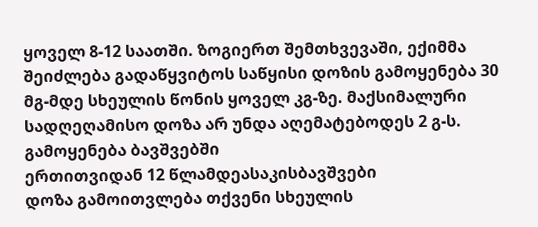ყოველ 8-12 საათში. ზოგიერთ შემთხვევაში, ექიმმა შეიძლება გადაწყვიტოს საწყისი დოზის გამოყენება 30 მგ-მდე სხეულის წონის ყოველ კგ-ზე. მაქსიმალური სადღეღამისო დოზა არ უნდა აღემატებოდეს 2 გ-ს.
გამოყენება ბავშვებში
ერთითვიდან 12 წლამდეასაკისბავშვები
დოზა გამოითვლება თქვენი სხეულის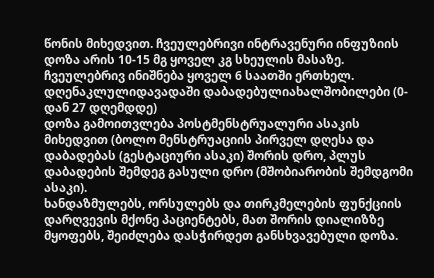წონის მიხედვით. ჩვეულებრივი ინტრავენური ინფუზიის დოზა არის 10-15 მგ ყოველ კგ სხეულის მასაზე. ჩვეულებრივ ინიშნება ყოველ 6 საათში ერთხელ.
დღენაკლულიდავადაში დაბადებულიახალშობილები (0-დან 27 დღემდდე)
დოზა გამოითვლება პოსტმენსტრუალური ასაკის მიხედვით (ბოლო მენსტრუაციის პირველ დღესა და დაბადებას (გესტაციური ასაკი) შორის დრო, პლუს დაბადების შემდეგ გასული დრო (მშობიარობის შემდგომი ასაკი).
ხანდაზმულებს, ორსულებს და თირკმელების ფუნქციის დარღვევის მქონე პაციენტებს, მათ შორის დიალიზზე მყოფებს, შეიძლება დასჭირდეთ განსხვავებული დოზა.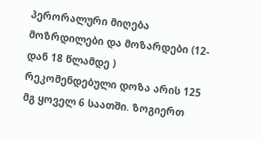პერორალური მიღება
მოზრდილები და მოზარდები (12- დან 18 წლამდე )
რეკომენდებული დოზა არის 125 მგ ყოველ 6 საათში. ზოგიერთ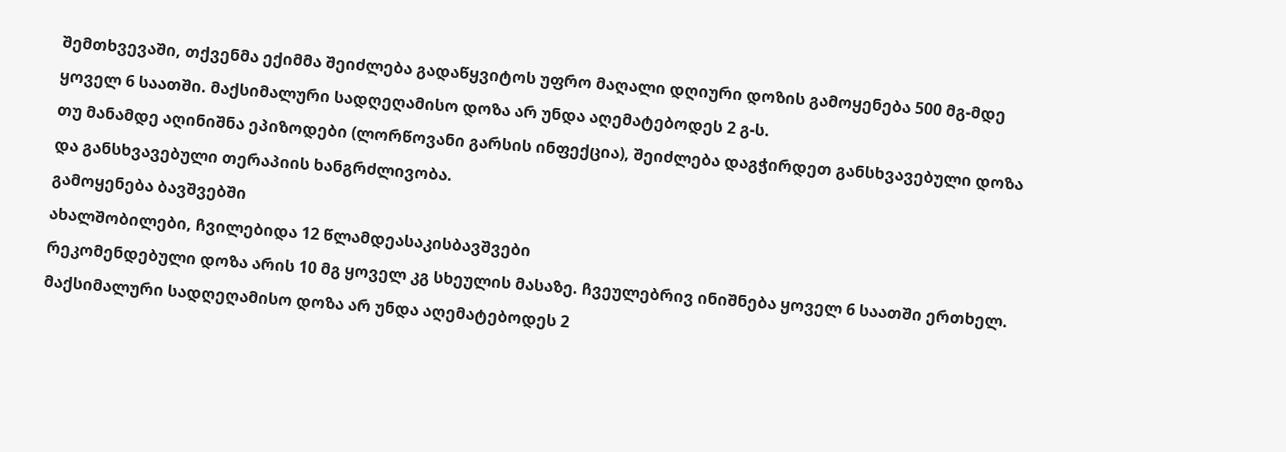შემთხვევაში, თქვენმა ექიმმა შეიძლება გადაწყვიტოს უფრო მაღალი დღიური დოზის გამოყენება 500 მგ-მდე ყოველ 6 საათში. მაქსიმალური სადღეღამისო დოზა არ უნდა აღემატებოდეს 2 გ-ს.
თუ მანამდე აღინიშნა ეპიზოდები (ლორწოვანი გარსის ინფექცია), შეიძლება დაგჭირდეთ განსხვავებული დოზა და განსხვავებული თერაპიის ხანგრძლივობა.
გამოყენება ბავშვებში
ახალშობილები, ჩვილებიდა 12 წლამდეასაკისბავშვები
რეკომენდებული დოზა არის 10 მგ ყოველ კგ სხეულის მასაზე. ჩვეულებრივ ინიშნება ყოველ 6 საათში ერთხელ. მაქსიმალური სადღეღამისო დოზა არ უნდა აღემატებოდეს 2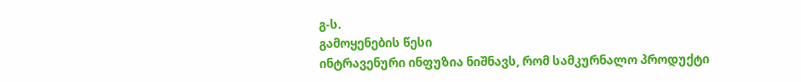გ-ს.
გამოყენების წესი
ინტრავენური ინფუზია ნიშნავს, რომ სამკურნალო პროდუქტი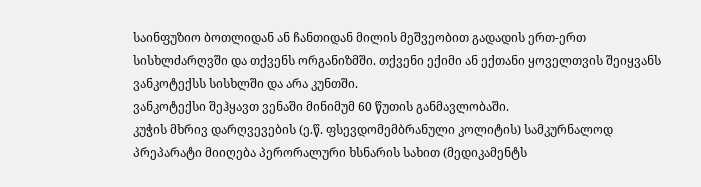საინფუზიო ბოთლიდან ან ჩანთიდან მილის მეშვეობით გადადის ერთ-ერთ სისხლძარღვში და თქვენს ორგანიზმში. თქვენი ექიმი ან ექთანი ყოველთვის შეიყვანს ვანკოტექსს სისხლში და არა კუნთში.
ვანკოტექსი შეჰყავთ ვენაში მინიმუმ 60 წუთის განმავლობაში.
კუჭის მხრივ დარღვევების (ე.წ. ფსევდომემბრანული კოლიტის) სამკურნალოდ პრეპარატი მიიღება პერორალური ხსნარის სახით (მედიკამენტს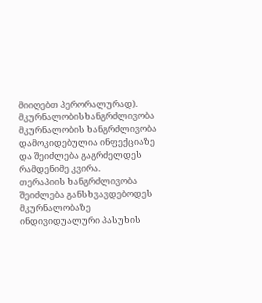მიიღებთ პერორალურად).
მკურნალობისხანგრძლივობა
მკურნალობის ხანგრძლივობა დამოკიდებულია ინფექციაზე და შეიძლება გაგრძელდეს რამდენიმე კვირა.
თერაპიის ხანგრძლივობა შეიძლება განსხვავდებოდეს მკურნალობაზე ინდივიდუალური პასუხის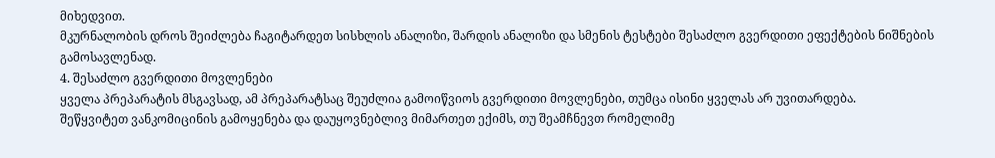მიხედვით.
მკურნალობის დროს შეიძლება ჩაგიტარდეთ სისხლის ანალიზი, შარდის ანალიზი და სმენის ტესტები შესაძლო გვერდითი ეფექტების ნიშნების გამოსავლენად.
4. შესაძლო გვერდითი მოვლენები
ყველა პრეპარატის მსგავსად, ამ პრეპარატსაც შეუძლია გამოიწვიოს გვერდითი მოვლენები, თუმცა ისინი ყველას არ უვითარდება.
შეწყვიტეთ ვანკომიცინის გამოყენება და დაუყოვნებლივ მიმართეთ ექიმს, თუ შეამჩნევთ რომელიმე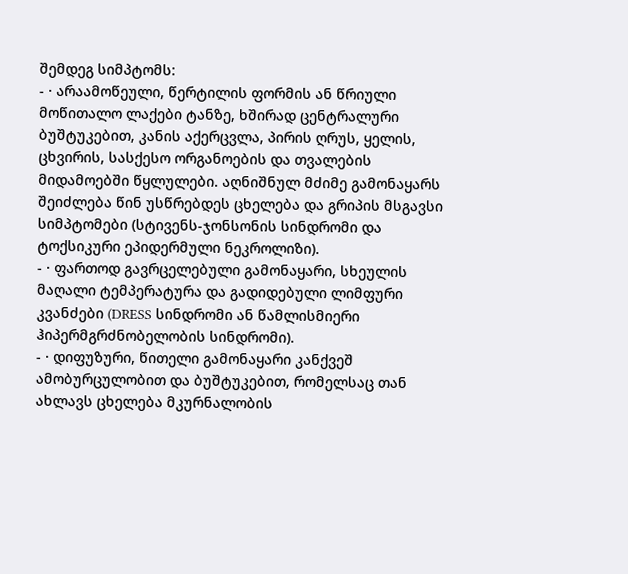შემდეგ სიმპტომს:
- · არაამოწეული, წერტილის ფორმის ან წრიული მოწითალო ლაქები ტანზე, ხშირად ცენტრალური ბუშტუკებით, კანის აქერცვლა, პირის ღრუს, ყელის, ცხვირის, სასქესო ორგანოების და თვალების მიდამოებში წყლულები. აღნიშნულ მძიმე გამონაყარს შეიძლება წინ უსწრებდეს ცხელება და გრიპის მსგავსი სიმპტომები (სტივენს-ჯონსონის სინდრომი და ტოქსიკური ეპიდერმული ნეკროლიზი).
- · ფართოდ გავრცელებული გამონაყარი, სხეულის მაღალი ტემპერატურა და გადიდებული ლიმფური კვანძები (DRESS სინდრომი ან წამლისმიერი ჰიპერმგრძნობელობის სინდრომი).
- · დიფუზური, წითელი გამონაყარი კანქვეშ ამობურცულობით და ბუშტუკებით, რომელსაც თან ახლავს ცხელება მკურნალობის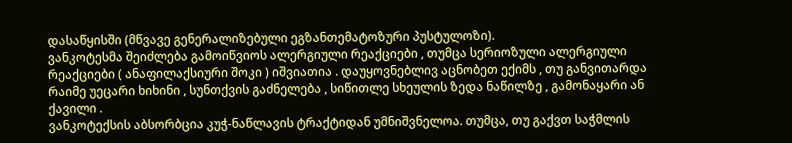დასაწყისში (მწვავე გენერალიზებული ეგზანთემატოზური პუსტულოზი).
ვანკოტესმა შეიძლება გამოიწვიოს ალერგიული რეაქციები , თუმცა სერიოზული ალერგიული რეაქციები ( ანაფილაქსიური შოკი ) იშვიათია . დაუყოვნებლივ აცნობეთ ექიმს , თუ განვითარდა რაიმე უეცარი ხიხინი , სუნთქვის გაძნელება , სიწითლე სხეულის ზედა ნაწილზე , გამონაყარი ან ქავილი .
ვანკოტექსის აბსორბცია კუჭ-ნაწლავის ტრაქტიდან უმნიშვნელოა. თუმცა, თუ გაქვთ საჭმლის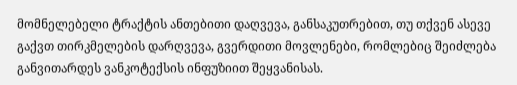მომნელებელი ტრაქტის ანთებითი დაღვევა, განსაკუთრებით, თუ თქვენ ასევე გაქვთ თირკმელების დარღვევა, გვერდითი მოვლენები, რომლებიც შეიძლება განვითარდეს ვანკოტექსის ინფუზიით შეყვანისას.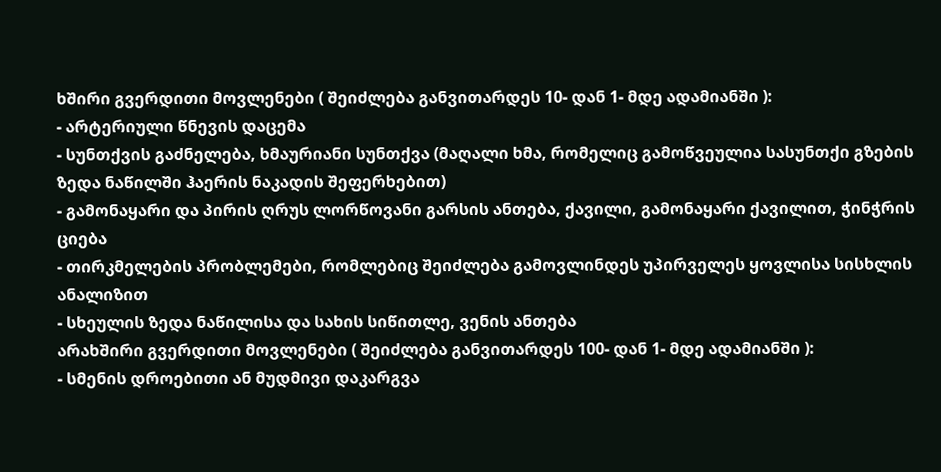ხშირი გვერდითი მოვლენები ( შეიძლება განვითარდეს 10- დან 1- მდე ადამიანში ):
- არტერიული წნევის დაცემა
- სუნთქვის გაძნელება, ხმაურიანი სუნთქვა (მაღალი ხმა, რომელიც გამოწვეულია სასუნთქი გზების ზედა ნაწილში ჰაერის ნაკადის შეფერხებით)
- გამონაყარი და პირის ღრუს ლორწოვანი გარსის ანთება, ქავილი, გამონაყარი ქავილით, ჭინჭრის ციება
- თირკმელების პრობლემები, რომლებიც შეიძლება გამოვლინდეს უპირველეს ყოვლისა სისხლის ანალიზით
- სხეულის ზედა ნაწილისა და სახის სიწითლე, ვენის ანთება
არახშირი გვერდითი მოვლენები ( შეიძლება განვითარდეს 100- დან 1- მდე ადამიანში ):
- სმენის დროებითი ან მუდმივი დაკარგვა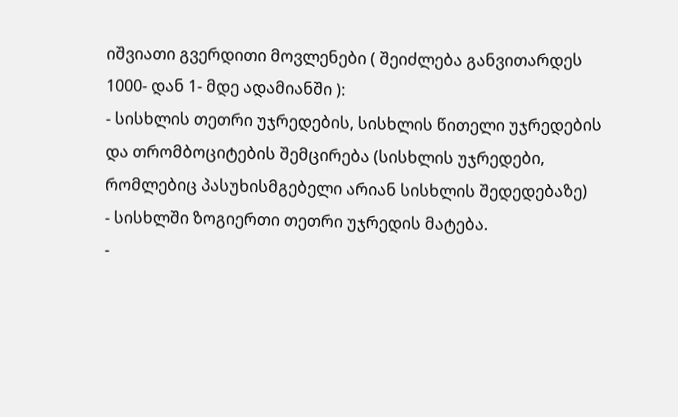იშვიათი გვერდითი მოვლენები ( შეიძლება განვითარდეს 1000- დან 1- მდე ადამიანში ):
- სისხლის თეთრი უჯრედების, სისხლის წითელი უჯრედების და თრომბოციტების შემცირება (სისხლის უჯრედები, რომლებიც პასუხისმგებელი არიან სისხლის შედედებაზე)
- სისხლში ზოგიერთი თეთრი უჯრედის მატება.
-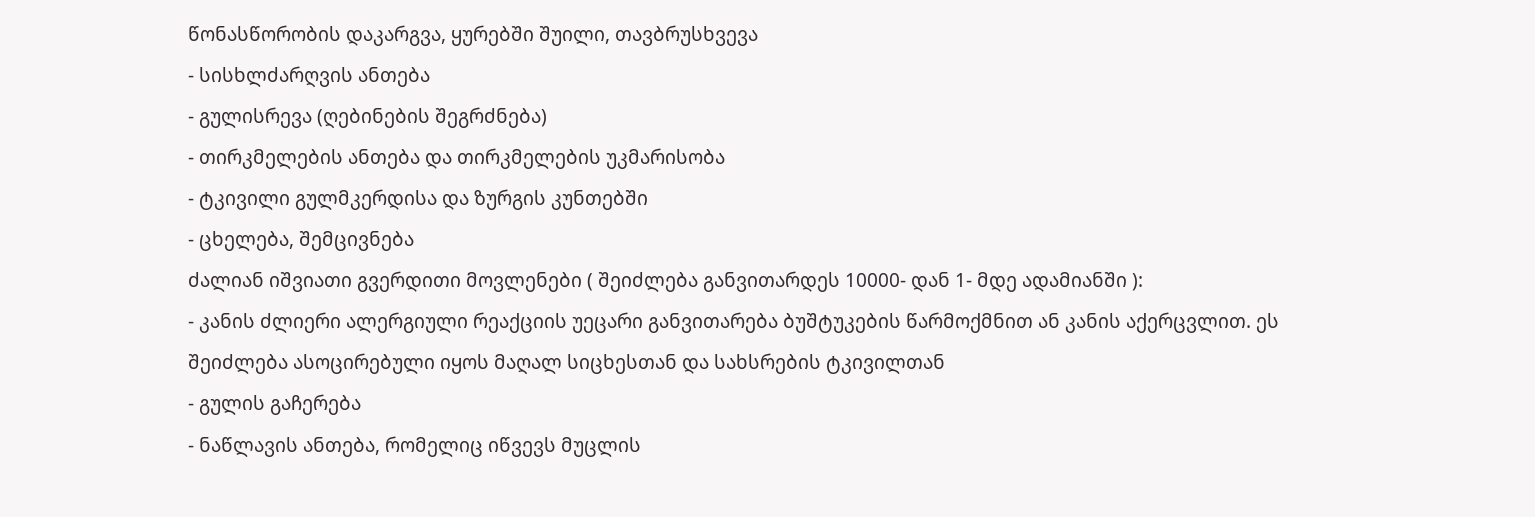წონასწორობის დაკარგვა, ყურებში შუილი, თავბრუსხვევა
- სისხლძარღვის ანთება
- გულისრევა (ღებინების შეგრძნება)
- თირკმელების ანთება და თირკმელების უკმარისობა
- ტკივილი გულმკერდისა და ზურგის კუნთებში
- ცხელება, შემცივნება
ძალიან იშვიათი გვერდითი მოვლენები ( შეიძლება განვითარდეს 10000- დან 1- მდე ადამიანში ):
- კანის ძლიერი ალერგიული რეაქციის უეცარი განვითარება ბუშტუკების წარმოქმნით ან კანის აქერცვლით. ეს შეიძლება ასოცირებული იყოს მაღალ სიცხესთან და სახსრების ტკივილთან
- გულის გაჩერება
- ნაწლავის ანთება, რომელიც იწვევს მუცლის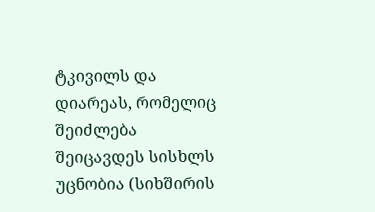ტკივილს და დიარეას, რომელიც შეიძლება შეიცავდეს სისხლს
უცნობია (სიხშირის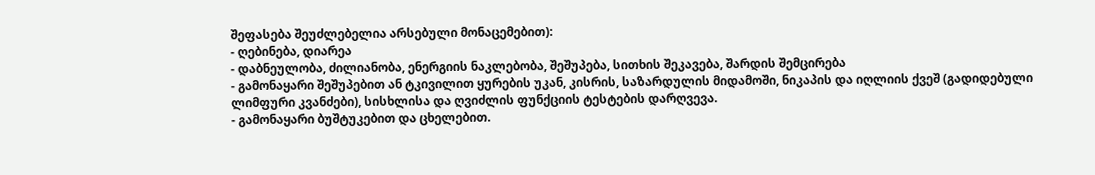შეფასება შეუძლებელია არსებული მონაცემებით):
- ღებინება, დიარეა
- დაბნეულობა, ძილიანობა, ენერგიის ნაკლებობა, შეშუპება, სითხის შეკავება, შარდის შემცირება
- გამონაყარი შეშუპებით ან ტკივილით ყურების უკან, კისრის, საზარდულის მიდამოში, ნიკაპის და იღლიის ქვეშ (გადიდებული ლიმფური კვანძები), სისხლისა და ღვიძლის ფუნქციის ტესტების დარღვევა.
- გამონაყარი ბუშტუკებით და ცხელებით.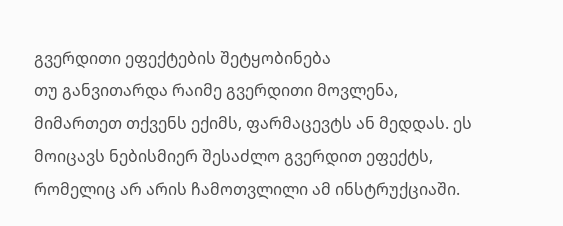გვერდითი ეფექტების შეტყობინება
თუ განვითარდა რაიმე გვერდითი მოვლენა, მიმართეთ თქვენს ექიმს, ფარმაცევტს ან მედდას. ეს მოიცავს ნებისმიერ შესაძლო გვერდით ეფექტს, რომელიც არ არის ჩამოთვლილი ამ ინსტრუქციაში.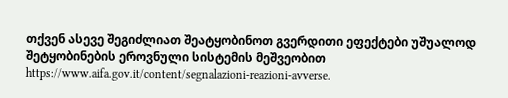თქვენ ასევე შეგიძლიათ შეატყობინოთ გვერდითი ეფექტები უშუალოდ შეტყობინების ეროვნული სისტემის მეშვეობით https://www.aifa.gov.it/content/segnalazioni-reazioni-avverse.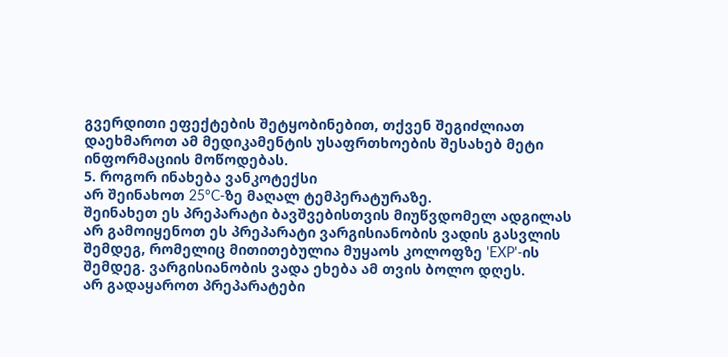გვერდითი ეფექტების შეტყობინებით, თქვენ შეგიძლიათ დაეხმაროთ ამ მედიკამენტის უსაფრთხოების შესახებ მეტი ინფორმაციის მოწოდებას.
5. როგორ ინახება ვანკოტექსი
არ შეინახოთ 25°C-ზე მაღალ ტემპერატურაზე.
შეინახეთ ეს პრეპარატი ბავშვებისთვის მიუწვდომელ ადგილას
არ გამოიყენოთ ეს პრეპარატი ვარგისიანობის ვადის გასვლის შემდეგ, რომელიც მითითებულია მუყაოს კოლოფზე 'EXP'-ის შემდეგ. ვარგისიანობის ვადა ეხება ამ თვის ბოლო დღეს.
არ გადაყაროთ პრეპარატები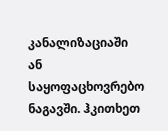კანალიზაციაში ან საყოფაცხოვრებო ნაგავში. ჰკითხეთ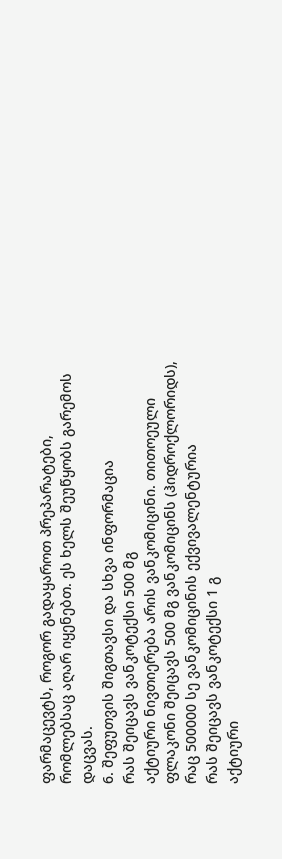ფარმაცევტს, როგორ გადაყაროთ პრეპარატები, რომლებსაც აღარ იყენებთ. ეს ხელს შეუწყობს გარემოს დაცვას.
6. შეფუთვის შიგთავსი და სხვა ინფორმაცია
რას შეიცავს ვანკოტექსი 500 მგ
აქტიური ნივთიერება არის ვანკომიცინი. თითოეული ფლაკონი შეიცავს 500 მგ ვანკომიცინს (ჰიდროქლორიდს), რაც 500000 სე ვანკომიცინის ექვივალენტურია
რას შეიცავს ვანკოტექსი 1 გ
აქტიური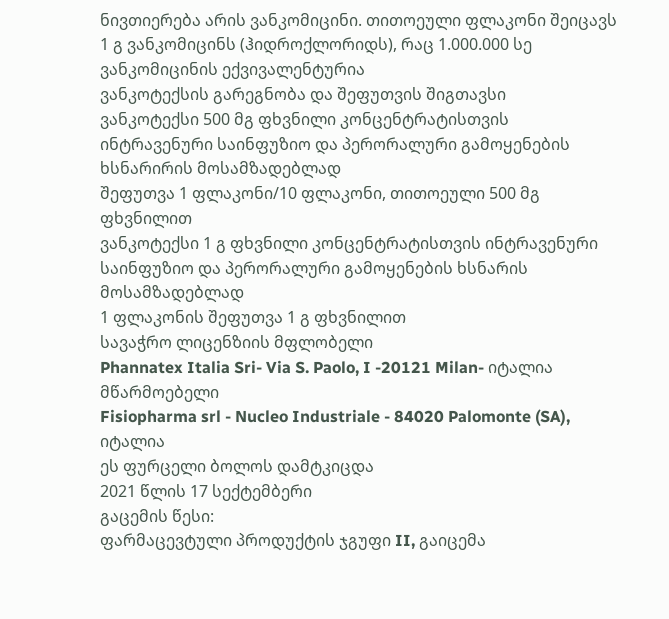ნივთიერება არის ვანკომიცინი. თითოეული ფლაკონი შეიცავს 1 გ ვანკომიცინს (ჰიდროქლორიდს), რაც 1.000.000 სე ვანკომიცინის ექვივალენტურია
ვანკოტექსის გარეგნობა და შეფუთვის შიგთავსი
ვანკოტექსი 500 მგ ფხვნილი კონცენტრატისთვის ინტრავენური საინფუზიო და პერორალური გამოყენების ხსნარირის მოსამზადებლად
შეფუთვა 1 ფლაკონი/10 ფლაკონი, თითოეული 500 მგ ფხვნილით
ვანკოტექსი 1 გ ფხვნილი კონცენტრატისთვის ინტრავენური საინფუზიო და პერორალური გამოყენების ხსნარის მოსამზადებლად
1 ფლაკონის შეფუთვა 1 გ ფხვნილით
სავაჭრო ლიცენზიის მფლობელი
Phannatex Italia Sri- Via S. Paolo, I -20121 Milan- იტალია
მწარმოებელი
Fisiopharma srl - Nucleo Industriale - 84020 Palomonte (SA), იტალია
ეს ფურცელი ბოლოს დამტკიცდა
2021 წლის 17 სექტემბერი
გაცემის წესი:
ფარმაცევტული პროდუქტის ჯგუფი II, გაიცემა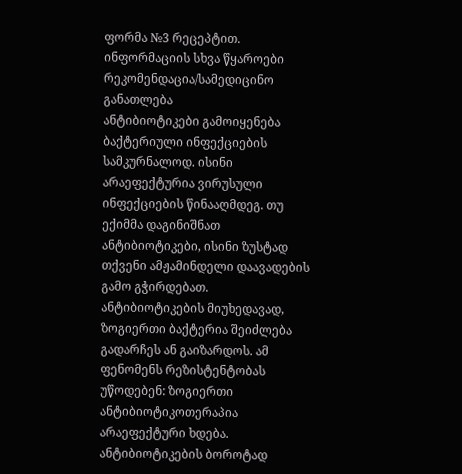ფორმა №3 რეცეპტით.
ინფორმაციის სხვა წყაროები
რეკომენდაცია/სამედიცინო განათლება
ანტიბიოტიკები გამოიყენება ბაქტერიული ინფექციების სამკურნალოდ. ისინი არაეფექტურია ვირუსული ინფექციების წინააღმდეგ. თუ ექიმმა დაგინიშნათ ანტიბიოტიკები, ისინი ზუსტად თქვენი ამჟამინდელი დაავადების გამო გჭირდებათ. ანტიბიოტიკების მიუხედავად, ზოგიერთი ბაქტერია შეიძლება გადარჩეს ან გაიზარდოს. ამ ფენომენს რეზისტენტობას უწოდებენ: ზოგიერთი ანტიბიოტიკოთერაპია არაეფექტური ხდება. ანტიბიოტიკების ბოროტად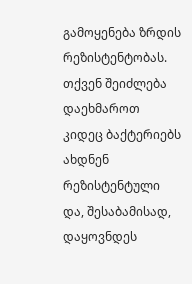გამოყენება ზრდის რეზისტენტობას. თქვენ შეიძლება დაეხმაროთ კიდეც ბაქტერიებს ახდნენ რეზისტენტული და, შესაბამისად, დაყოვნდეს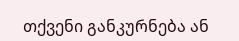თქვენი განკურნება ან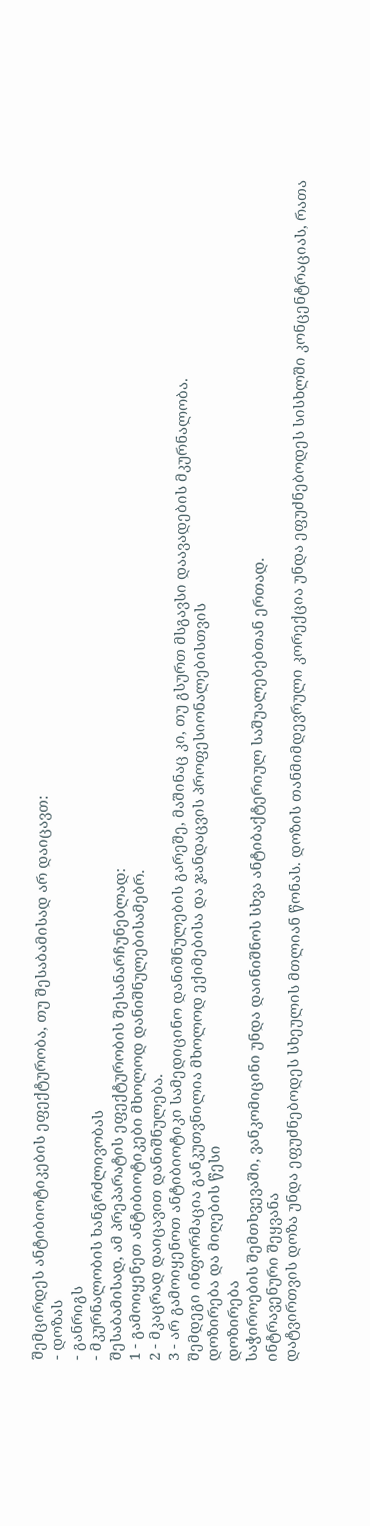შემცირდეს ანტიბიოტიკების ეფექტურობა, თუ შესაბამისად არ დაიცავთ:
- დოზას
- განრიგს
- მკურნალობის ხანგრძლივობას
შესაბამისად, ამ პრეპარატის ეფექტურობის შესანარჩუნებლად:
1 - გამოიყენეთ ანტიბიოტიკები მხოლოდ დანიშნულებისამებრ.
2 - მკაცრად დაიცავით დანიშნულება.
3 - არ გამოიყენოთ ანტიბიოტიკი სამედიცინო დანიშნულების გარეშე, მაშინაც კი, თუ გსურთ მსგავსი დაავადების მკურნალობა.
შემდეგი ინფორმაცია განკუთვნილია მხოლოდ ექიმებისა და ჯანდაცვის პროფესიონალებისთვის
დოზირება და მიღების წესი
დოზირება
საჭიროების შემთხვევაში, ვანკომიცინი უნდა დაინიშნოს სხვა ანტიბაქტერიულ საშუალებებთან ერთად.
ინტრავენური შეყვანა
დატვირთვის დოზა უნდა ეფუძნებოდეს სხეულის მთლიან წონას. დოზის თანმიმდევრული კორექცია უნდა ეფუძნებოდეს სისხლში კონცენტრაციას, რათა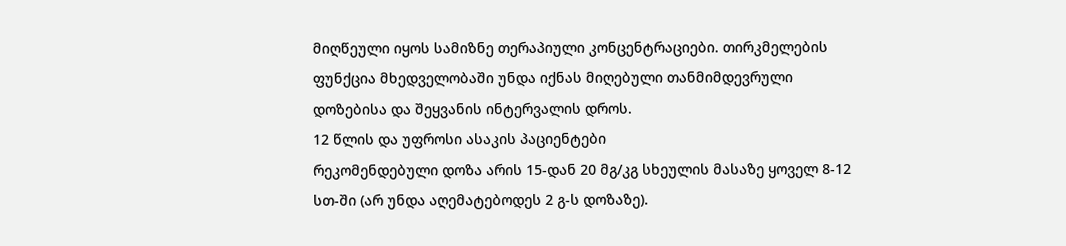მიღწეული იყოს სამიზნე თერაპიული კონცენტრაციები. თირკმელების ფუნქცია მხედველობაში უნდა იქნას მიღებული თანმიმდევრული დოზებისა და შეყვანის ინტერვალის დროს.
12 წლის და უფროსი ასაკის პაციენტები
რეკომენდებული დოზა არის 15-დან 20 მგ/კგ სხეულის მასაზე ყოველ 8-12 სთ-ში (არ უნდა აღემატებოდეს 2 გ-ს დოზაზე).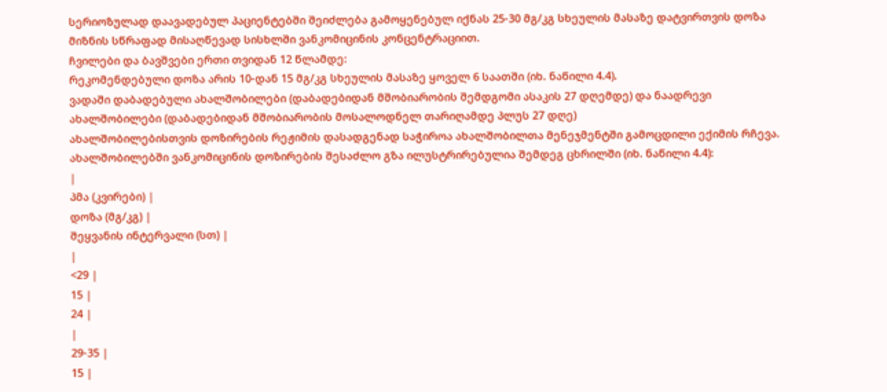სერიოზულად დაავადებულ პაციენტებში შეიძლება გამოყენებულ იქნას 25-30 მგ/კგ სხეულის მასაზე დატვირთვის დოზა მიზნის სწრაფად მისაღწევად სისხლში ვანკომიცინის კონცენტრაციით.
ჩვილები და ბავშვები ერთი თვიდან 12 წლამდე:
რეკომენდებული დოზა არის 10-დან 15 მგ/კგ სხეულის მასაზე ყოველ 6 საათში (იხ. ნაწილი 4.4).
ვადაში დაბადებული ახალშობილები (დაბადებიდან მშობიარობის შემდგომი ასაკის 27 დღემდე) და ნაადრევი ახალშობილები (დაბადებიდან მშობიარობის მოსალოდნელ თარიღამდე პლუს 27 დღე)
ახალშობილებისთვის დოზირების რეჟიმის დასადგენად საჭიროა ახალშობილთა მენეჯმენტში გამოცდილი ექიმის რჩევა.
ახალშობილებში ვანკომიცინის დოზირების შესაძლო გზა ილუსტრირებულია შემდეგ ცხრილში (იხ. ნაწილი 4.4):
|
პმა (კვირები) |
დოზა (მგ/კგ) |
შეყვანის ინტერვალი (სთ) |
|
<29 |
15 |
24 |
|
29-35 |
15 |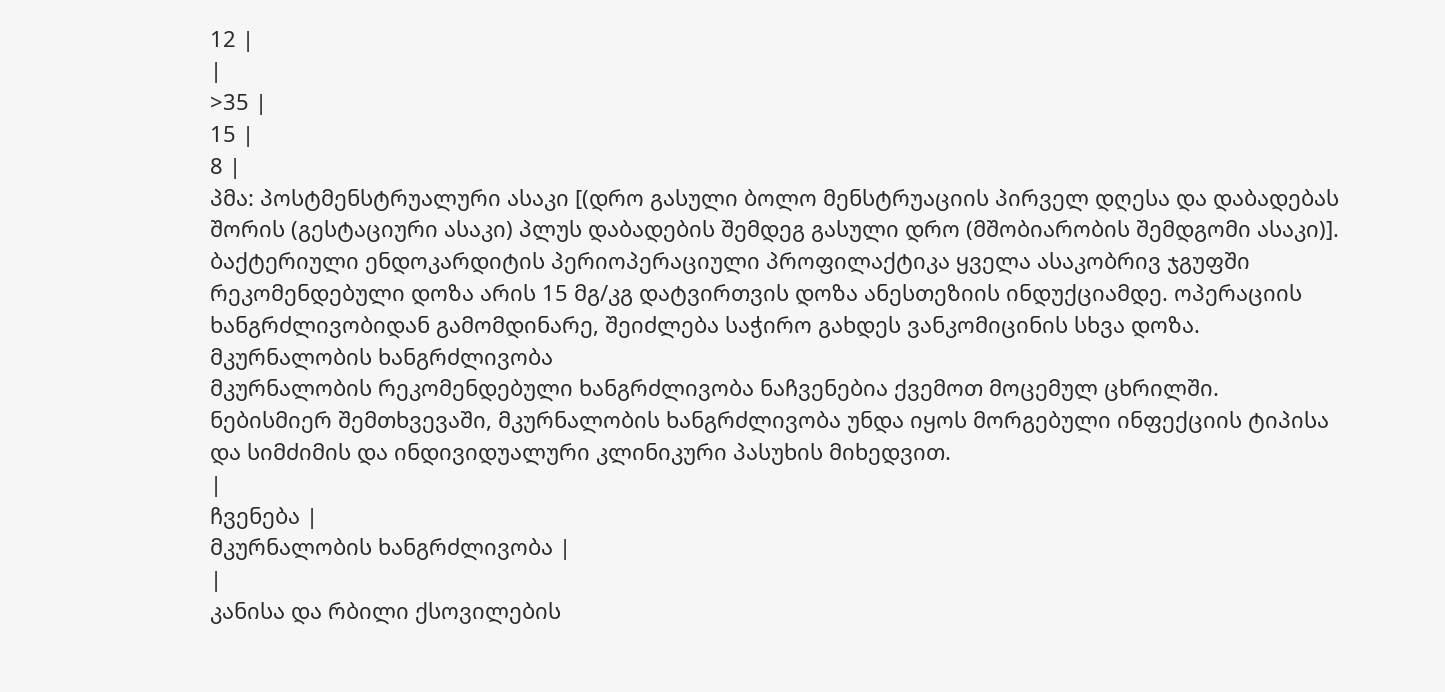12 |
|
>35 |
15 |
8 |
პმა: პოსტმენსტრუალური ასაკი [(დრო გასული ბოლო მენსტრუაციის პირველ დღესა და დაბადებას შორის (გესტაციური ასაკი) პლუს დაბადების შემდეგ გასული დრო (მშობიარობის შემდგომი ასაკი)].
ბაქტერიული ენდოკარდიტის პერიოპერაციული პროფილაქტიკა ყველა ასაკობრივ ჯგუფში
რეკომენდებული დოზა არის 15 მგ/კგ დატვირთვის დოზა ანესთეზიის ინდუქციამდე. ოპერაციის ხანგრძლივობიდან გამომდინარე, შეიძლება საჭირო გახდეს ვანკომიცინის სხვა დოზა.
მკურნალობის ხანგრძლივობა
მკურნალობის რეკომენდებული ხანგრძლივობა ნაჩვენებია ქვემოთ მოცემულ ცხრილში. ნებისმიერ შემთხვევაში, მკურნალობის ხანგრძლივობა უნდა იყოს მორგებული ინფექციის ტიპისა და სიმძიმის და ინდივიდუალური კლინიკური პასუხის მიხედვით.
|
ჩვენება |
მკურნალობის ხანგრძლივობა |
|
კანისა და რბილი ქსოვილების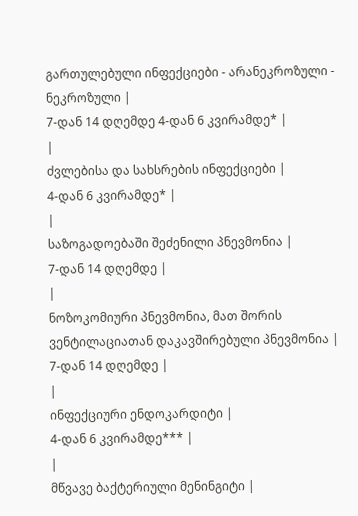გართულებული ინფექციები - არანეკროზული - ნეკროზული |
7-დან 14 დღემდე 4-დან 6 კვირამდე* |
|
ძვლებისა და სახსრების ინფექციები |
4-დან 6 კვირამდე* |
|
საზოგადოებაში შეძენილი პნევმონია |
7-დან 14 დღემდე |
|
ნოზოკომიური პნევმონია, მათ შორის ვენტილაციათან დაკავშირებული პნევმონია |
7-დან 14 დღემდე |
|
ინფექციური ენდოკარდიტი |
4-დან 6 კვირამდე*** |
|
მწვავე ბაქტერიული მენინგიტი |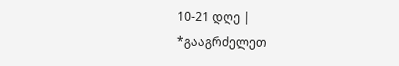10-21 დღე |
*გააგრძელეთ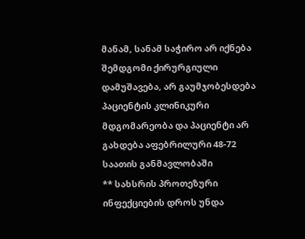მანამ, სანამ საჭირო არ იქნება შემდგომი ქირურგიული დამუშავება, არ გაუმჯობესდება პაციენტის კლინიკური მდგომარეობა და პაციენტი არ გახდება აფებრილური 48-72 საათის განმავლობაში
** სახსრის პროთეზური ინფექციების დროს უნდა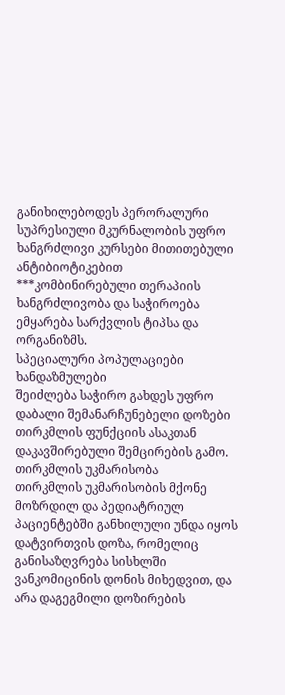განიხილებოდეს პერორალური სუპრესიული მკურნალობის უფრო ხანგრძლივი კურსები მითითებული ანტიბიოტიკებით
***კომბინირებული თერაპიის ხანგრძლივობა და საჭიროება ემყარება სარქვლის ტიპსა და ორგანიზმს.
სპეციალური პოპულაციები
ხანდაზმულები
შეიძლება საჭირო გახდეს უფრო დაბალი შემანარჩუნებელი დოზები თირკმლის ფუნქციის ასაკთან დაკავშირებული შემცირების გამო.
თირკმლის უკმარისობა
თირკმლის უკმარისობის მქონე მოზრდილ და პედიატრიულ პაციენტებში განხილული უნდა იყოს დატვირთვის დოზა, რომელიც განისაზღვრება სისხლში ვანკომიცინის დონის მიხედვით, და არა დაგეგმილი დოზირების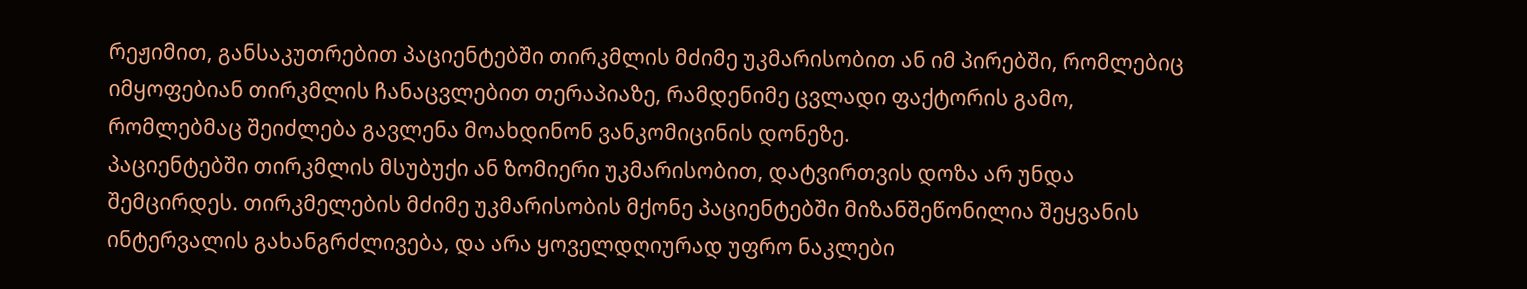რეჟიმით, განსაკუთრებით პაციენტებში თირკმლის მძიმე უკმარისობით ან იმ პირებში, რომლებიც იმყოფებიან თირკმლის ჩანაცვლებით თერაპიაზე, რამდენიმე ცვლადი ფაქტორის გამო, რომლებმაც შეიძლება გავლენა მოახდინონ ვანკომიცინის დონეზე.
პაციენტებში თირკმლის მსუბუქი ან ზომიერი უკმარისობით, დატვირთვის დოზა არ უნდა შემცირდეს. თირკმელების მძიმე უკმარისობის მქონე პაციენტებში მიზანშეწონილია შეყვანის ინტერვალის გახანგრძლივება, და არა ყოველდღიურად უფრო ნაკლები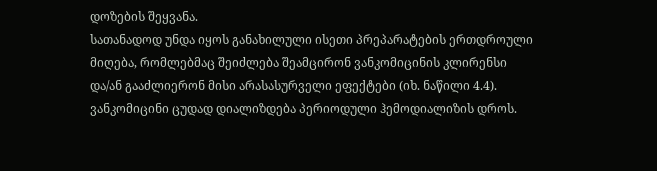დოზების შეყვანა.
სათანადოდ უნდა იყოს განახილული ისეთი პრეპარატების ერთდროული მიღება, რომლებმაც შეიძლება შეამცირონ ვანკომიცინის კლირენსი და/ან გააძლიერონ მისი არასასურველი ეფექტები (იხ. ნაწილი 4.4).
ვანკომიცინი ცუდად დიალიზდება პერიოდული ჰემოდიალიზის დროს.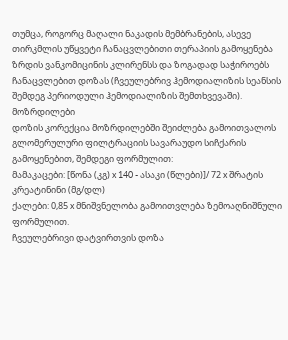თუმცა, როგორც მაღალი ნაკადის მემბრანების, ასევე თირკმლის უწყვეტი ჩანაცვლებითი თერაპიის გამოყენება ზრდის ვანკომიცინის კლირენსს და ზოგადად საჭიროებს ჩანაცვლებით დოზას (ჩვეულებრივ ჰემოდიალიზის სეანსის შემდეგ პერიოდული ჰემოდიალიზის შემთხვევაში).
მოზრდილები
დოზის კორექცია მოზრდილებში შეიძლება გამოითვალოს გლომერულური ფილტრაციის სავარაუდო სიჩქარის გამოყენებით, შემდეგი ფორმულით:
მამაკაცები: [წონა (კგ) x 140 - ასაკი (წლები)]/ 72 x შრატის კრეატინინი (მგ/დლ)
ქალები: 0,85 x მნიშვნელობა გამოითვლება ზემოაღნიშნული ფორმულით.
ჩვეულებრივი დატვირთვის დოზა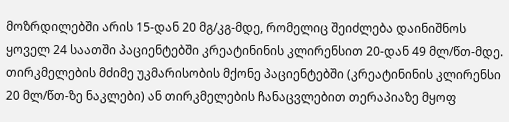მოზრდილებში არის 15-დან 20 მგ/კგ-მდე, რომელიც შეიძლება დაინიშნოს ყოველ 24 საათში პაციენტებში კრეატინინის კლირენსით 20-დან 49 მლ/წთ-მდე. თირკმელების მძიმე უკმარისობის მქონე პაციენტებში (კრეატინინის კლირენსი 20 მლ/წთ-ზე ნაკლები) ან თირკმელების ჩანაცვლებით თერაპიაზე მყოფ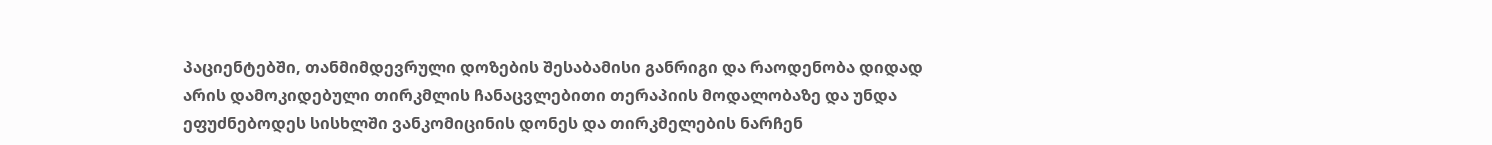პაციენტებში, თანმიმდევრული დოზების შესაბამისი განრიგი და რაოდენობა დიდად არის დამოკიდებული თირკმლის ჩანაცვლებითი თერაპიის მოდალობაზე და უნდა ეფუძნებოდეს სისხლში ვანკომიცინის დონეს და თირკმელების ნარჩენ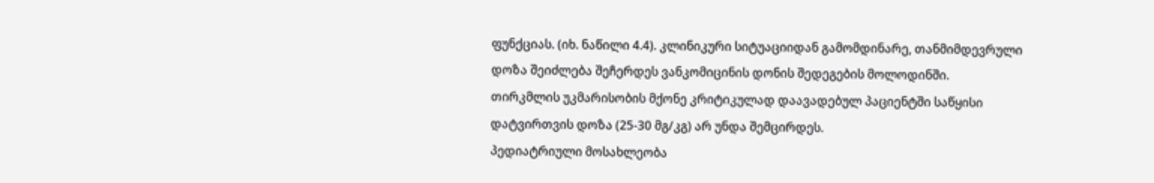ფუნქციას. (იხ. ნაწილი 4.4). კლინიკური სიტუაციიდან გამომდინარე, თანმიმდევრული დოზა შეიძლება შეჩერდეს ვანკომიცინის დონის შედეგების მოლოდინში.
თირკმლის უკმარისობის მქონე კრიტიკულად დაავადებულ პაციენტში საწყისი დატვირთვის დოზა (25-30 მგ/კგ) არ უნდა შემცირდეს.
პედიატრიული მოსახლეობა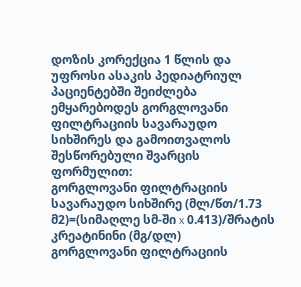დოზის კორექცია 1 წლის და უფროსი ასაკის პედიატრიულ პაციენტებში შეიძლება ემყარებოდეს გორგლოვანი ფილტრაციის სავარაუდო სიხშირეს და გამოითვალოს შესწორებული შვარცის ფორმულით:
გორგლოვანი ფილტრაციის სავარაუდო სიხშირე (მლ/წთ/1.73 მ2)=(სიმაღლე სმ-ში x 0.413)/შრატის კრეატინინი (მგ/დლ)
გორგლოვანი ფილტრაციის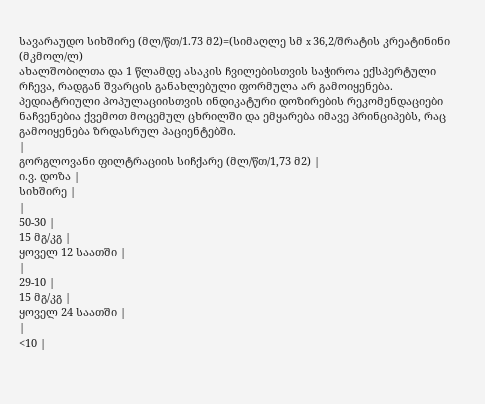სავარაუდო სიხშირე (მლ/წთ/1.73 მ2)=(სიმაღლე სმ x 36,2/შრატის კრეატინინი (მკმოლ/ლ)
ახალშობილთა და 1 წლამდე ასაკის ჩვილებისთვის საჭიროა ექსპერტული რჩევა, რადგან შვარცის განახლებული ფორმულა არ გამოიყენება.
პედიატრიული პოპულაციისთვის ინდიკატური დოზირების რეკომენდაციები ნაჩვენებია ქვემოთ მოცემულ ცხრილში და ემყარება იმავე პრინციპებს, რაც გამოიყენება ზრდასრულ პაციენტებში.
|
გორგლოვანი ფილტრაციის სიჩქარე (მლ/წთ/1,73 მ2) |
ი.ვ. დოზა |
სიხშირე |
|
50-30 |
15 მგ/კგ |
ყოველ 12 საათში |
|
29-10 |
15 მგ/კგ |
ყოველ 24 საათში |
|
<10 |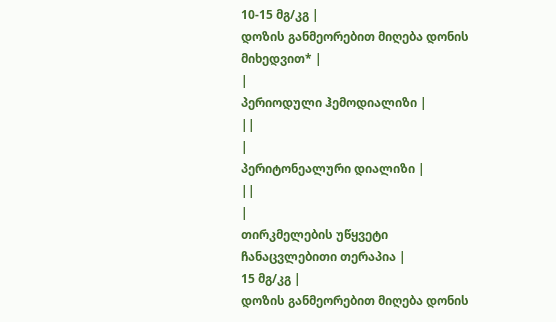10-15 მგ/კგ |
დოზის განმეორებით მიღება დონის მიხედვით* |
|
პერიოდული ჰემოდიალიზი |
||
|
პერიტონეალური დიალიზი |
||
|
თირკმელების უწყვეტი ჩანაცვლებითი თერაპია |
15 მგ/კგ |
დოზის განმეორებით მიღება დონის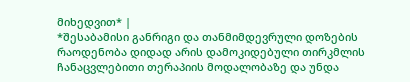მიხედვით* |
*შესაბამისი განრიგი და თანმიმდევრული დოზების რაოდენობა დიდად არის დამოკიდებული თირკმლის ჩანაცვლებითი თერაპიის მოდალობაზე და უნდა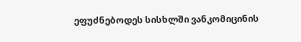ეფუძნებოდეს სისხლში ვანკომიცინის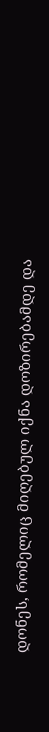დონეს, რომელიც მიღებულ იქნა დოზირებამდე და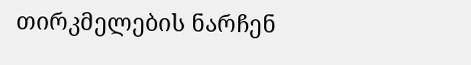თირკმელების ნარჩენ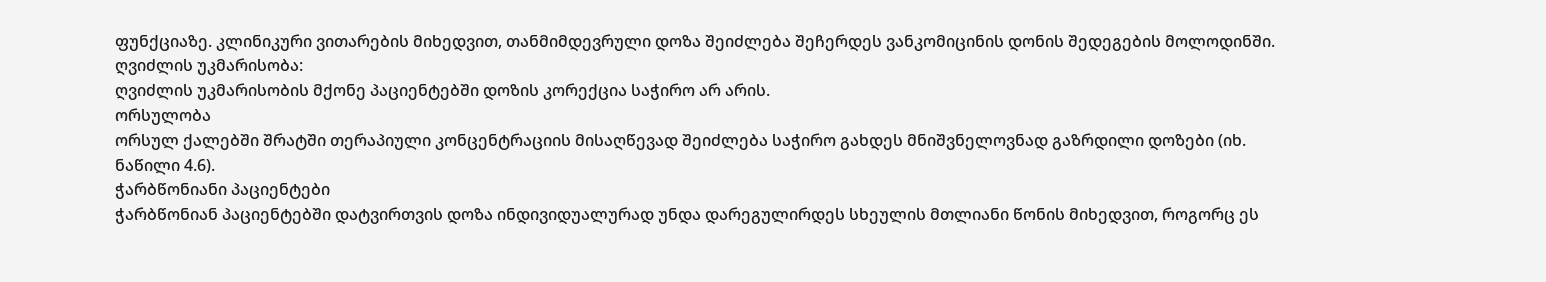ფუნქციაზე. კლინიკური ვითარების მიხედვით, თანმიმდევრული დოზა შეიძლება შეჩერდეს ვანკომიცინის დონის შედეგების მოლოდინში.
ღვიძლის უკმარისობა:
ღვიძლის უკმარისობის მქონე პაციენტებში დოზის კორექცია საჭირო არ არის.
ორსულობა
ორსულ ქალებში შრატში თერაპიული კონცენტრაციის მისაღწევად შეიძლება საჭირო გახდეს მნიშვნელოვნად გაზრდილი დოზები (იხ. ნაწილი 4.6).
ჭარბწონიანი პაციენტები
ჭარბწონიან პაციენტებში დატვირთვის დოზა ინდივიდუალურად უნდა დარეგულირდეს სხეულის მთლიანი წონის მიხედვით, როგორც ეს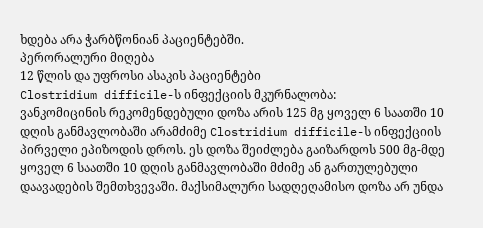ხდება არა ჭარბწონიან პაციენტებში.
პერორალური მიღება
12 წლის და უფროსი ასაკის პაციენტები
Clostridium difficile-ს ინფექციის მკურნალობა:
ვანკომიცინის რეკომენდებული დოზა არის 125 მგ ყოველ 6 საათში 10 დღის განმავლობაში არამძიმე Clostridium difficile-ს ინფექციის პირველი ეპიზოდის დროს. ეს დოზა შეიძლება გაიზარდოს 500 მგ-მდე ყოველ 6 საათში 10 დღის განმავლობაში მძიმე ან გართულებული დაავადების შემთხვევაში. მაქსიმალური სადღეღამისო დოზა არ უნდა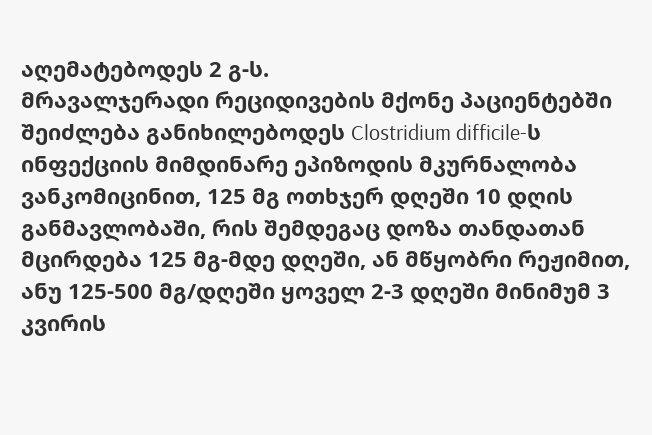აღემატებოდეს 2 გ-ს.
მრავალჯერადი რეციდივების მქონე პაციენტებში შეიძლება განიხილებოდეს Clostridium difficile-ს ინფექციის მიმდინარე ეპიზოდის მკურნალობა ვანკომიცინით, 125 მგ ოთხჯერ დღეში 10 დღის განმავლობაში, რის შემდეგაც დოზა თანდათან მცირდება 125 მგ-მდე დღეში, ან მწყობრი რეჟიმით, ანუ 125-500 მგ/დღეში ყოველ 2-3 დღეში მინიმუმ 3 კვირის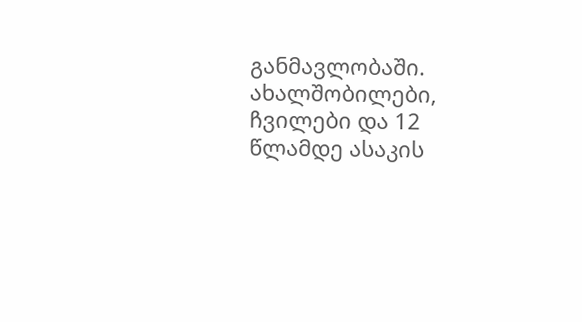განმავლობაში.
ახალშობილები, ჩვილები და 12 წლამდე ასაკის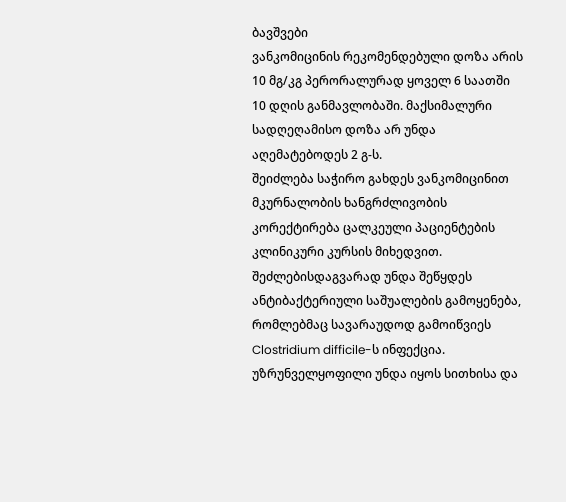ბავშვები
ვანკომიცინის რეკომენდებული დოზა არის 10 მგ/კგ პერორალურად ყოველ 6 საათში 10 დღის განმავლობაში. მაქსიმალური სადღეღამისო დოზა არ უნდა აღემატებოდეს 2 გ-ს.
შეიძლება საჭირო გახდეს ვანკომიცინით მკურნალობის ხანგრძლივობის კორექტირება ცალკეული პაციენტების კლინიკური კურსის მიხედვით. შეძლებისდაგვარად უნდა შეწყდეს ანტიბაქტერიული საშუალების გამოყენება, რომლებმაც სავარაუდოდ გამოიწვიეს Clostridium difficile-ს ინფექცია.
უზრუნველყოფილი უნდა იყოს სითხისა და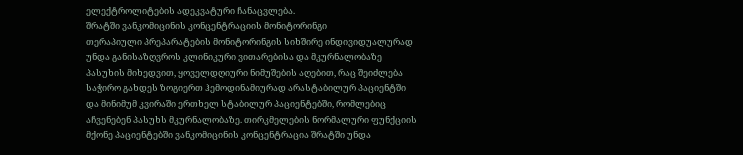ელექტროლიტების ადეკვატური ჩანაცვლება.
შრატში ვანკომიცინის კონცენტრაციის მონიტორინგი
თერაპიული პრეპარატების მონიტორინგის სიხშირე ინდივიდუალურად უნდა განისაზღვროს კლინიკური ვითარებისა და მკურნალობაზე პასუხის მიხედვით, ყოველდღიური ნიმუშების აღებით, რაც შეიძლება საჭირო გახდეს ზოგიერთ ჰემოდინამიურად არასტაბილურ პაციენტში და მინიმუმ კვირაში ერთხელ სტაბილურ პაციენტებში, რომლებიც აჩვენებენ პასუხს მკურნალობაზე. თირკმელების ნორმალური ფუნქციის მქონე პაციენტებში ვანკომიცინის კონცენტრაცია შრატში უნდა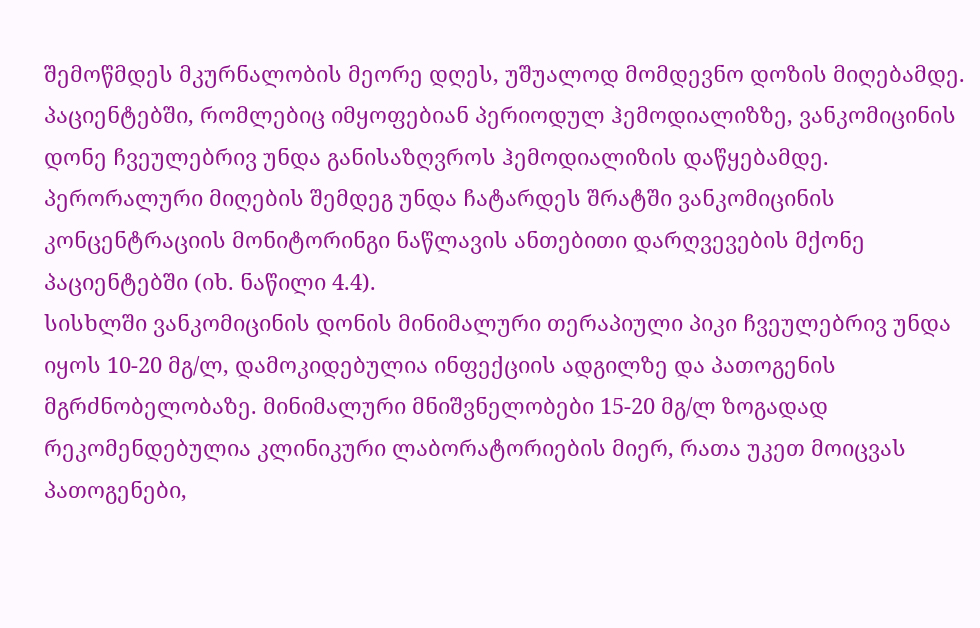შემოწმდეს მკურნალობის მეორე დღეს, უშუალოდ მომდევნო დოზის მიღებამდე.
პაციენტებში, რომლებიც იმყოფებიან პერიოდულ ჰემოდიალიზზე, ვანკომიცინის დონე ჩვეულებრივ უნდა განისაზღვროს ჰემოდიალიზის დაწყებამდე.
პერორალური მიღების შემდეგ უნდა ჩატარდეს შრატში ვანკომიცინის კონცენტრაციის მონიტორინგი ნაწლავის ანთებითი დარღვევების მქონე პაციენტებში (იხ. ნაწილი 4.4).
სისხლში ვანკომიცინის დონის მინიმალური თერაპიული პიკი ჩვეულებრივ უნდა იყოს 10-20 მგ/ლ, დამოკიდებულია ინფექციის ადგილზე და პათოგენის მგრძნობელობაზე. მინიმალური მნიშვნელობები 15-20 მგ/ლ ზოგადად რეკომენდებულია კლინიკური ლაბორატორიების მიერ, რათა უკეთ მოიცვას პათოგენები,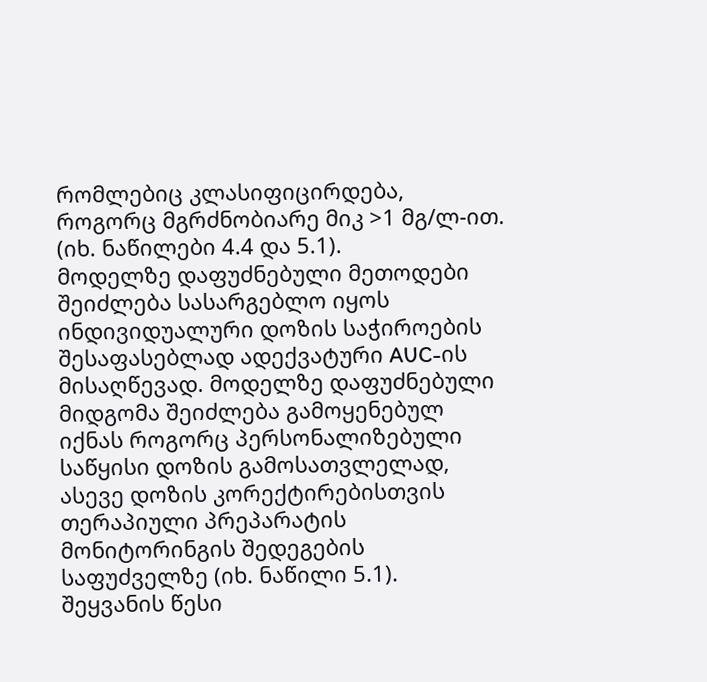რომლებიც კლასიფიცირდება, როგორც მგრძნობიარე მიკ >1 მგ/ლ-ით. (იხ. ნაწილები 4.4 და 5.1).
მოდელზე დაფუძნებული მეთოდები შეიძლება სასარგებლო იყოს ინდივიდუალური დოზის საჭიროების შესაფასებლად ადექვატური AUC-ის მისაღწევად. მოდელზე დაფუძნებული მიდგომა შეიძლება გამოყენებულ იქნას როგორც პერსონალიზებული საწყისი დოზის გამოსათვლელად, ასევე დოზის კორექტირებისთვის თერაპიული პრეპარატის მონიტორინგის შედეგების საფუძველზე (იხ. ნაწილი 5.1).
შეყვანის წესი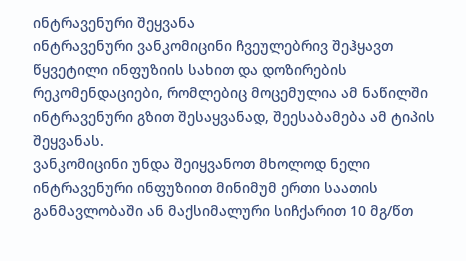ინტრავენური შეყვანა
ინტრავენური ვანკომიცინი ჩვეულებრივ შეჰყავთ წყვეტილი ინფუზიის სახით და დოზირების რეკომენდაციები, რომლებიც მოცემულია ამ ნაწილში ინტრავენური გზით შესაყვანად, შეესაბამება ამ ტიპის შეყვანას.
ვანკომიცინი უნდა შეიყვანოთ მხოლოდ ნელი ინტრავენური ინფუზიით მინიმუმ ერთი საათის განმავლობაში ან მაქსიმალური სიჩქარით 10 მგ/წთ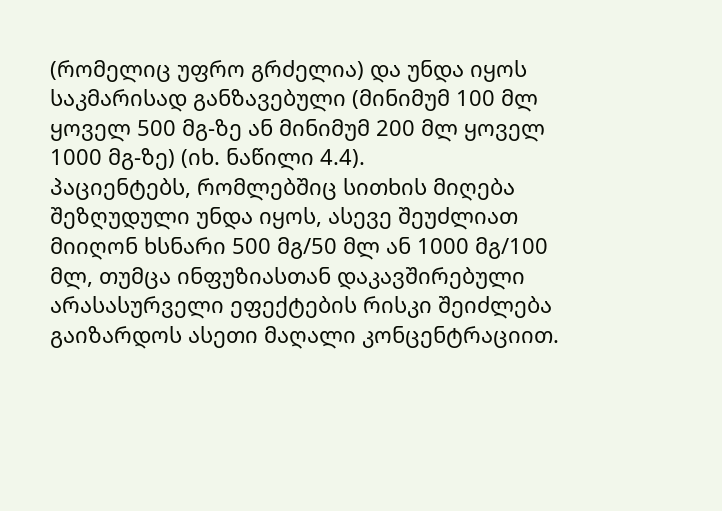(რომელიც უფრო გრძელია) და უნდა იყოს საკმარისად განზავებული (მინიმუმ 100 მლ ყოველ 500 მგ-ზე ან მინიმუმ 200 მლ ყოველ 1000 მგ-ზე) (იხ. ნაწილი 4.4).
პაციენტებს, რომლებშიც სითხის მიღება შეზღუდული უნდა იყოს, ასევე შეუძლიათ მიიღონ ხსნარი 500 მგ/50 მლ ან 1000 მგ/100 მლ, თუმცა ინფუზიასთან დაკავშირებული არასასურველი ეფექტების რისკი შეიძლება გაიზარდოს ასეთი მაღალი კონცენტრაციით.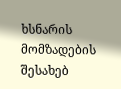ხსნარის მომზადების შესახებ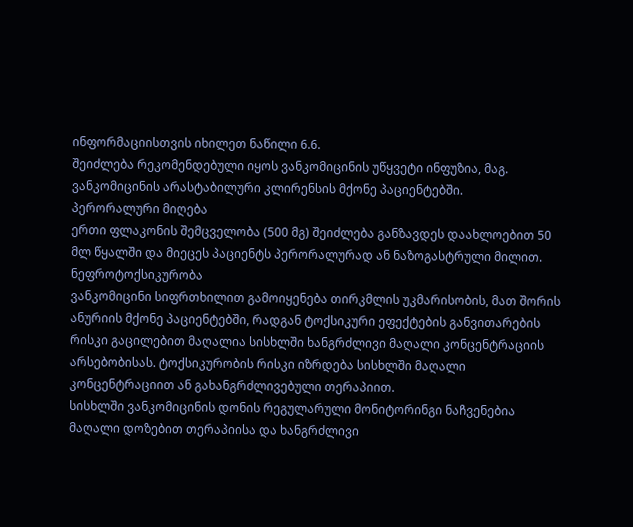ინფორმაციისთვის იხილეთ ნაწილი 6.6.
შეიძლება რეკომენდებული იყოს ვანკომიცინის უწყვეტი ინფუზია, მაგ. ვანკომიცინის არასტაბილური კლირენსის მქონე პაციენტებში.
პერორალური მიღება
ერთი ფლაკონის შემცველობა (500 მგ) შეიძლება განზავდეს დაახლოებით 50 მლ წყალში და მიეცეს პაციენტს პერორალურად ან ნაზოგასტრული მილით.
ნეფროტოქსიკურობა
ვანკომიცინი სიფრთხილით გამოიყენება თირკმლის უკმარისობის, მათ შორის ანურიის მქონე პაციენტებში, რადგან ტოქსიკური ეფექტების განვითარების რისკი გაცილებით მაღალია სისხლში ხანგრძლივი მაღალი კონცენტრაციის არსებობისას. ტოქსიკურობის რისკი იზრდება სისხლში მაღალი კონცენტრაციით ან გახანგრძლივებული თერაპიით.
სისხლში ვანკომიცინის დონის რეგულარული მონიტორინგი ნაჩვენებია მაღალი დოზებით თერაპიისა და ხანგრძლივი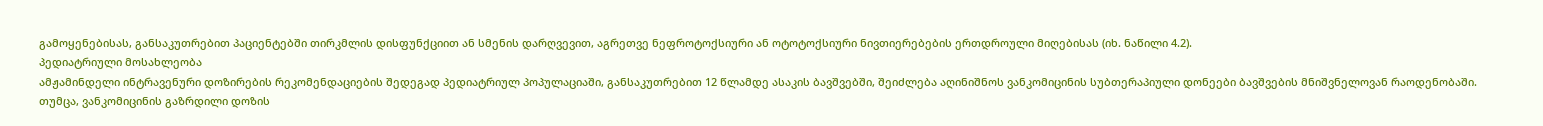გამოყენებისას, განსაკუთრებით პაციენტებში თირკმლის დისფუნქციით ან სმენის დარღვევით, აგრეთვე ნეფროტოქსიური ან ოტოტოქსიური ნივთიერებების ერთდროული მიღებისას (იხ. ნაწილი 4.2).
პედიატრიული მოსახლეობა
ამჟამინდელი ინტრავენური დოზირების რეკომენდაციების შედეგად პედიატრიულ პოპულაციაში, განსაკუთრებით 12 წლამდე ასაკის ბავშვებში, შეიძლება აღინიშნოს ვანკომიცინის სუბთერაპიული დონეები ბავშვების მნიშვნელოვან რაოდენობაში. თუმცა, ვანკომიცინის გაზრდილი დოზის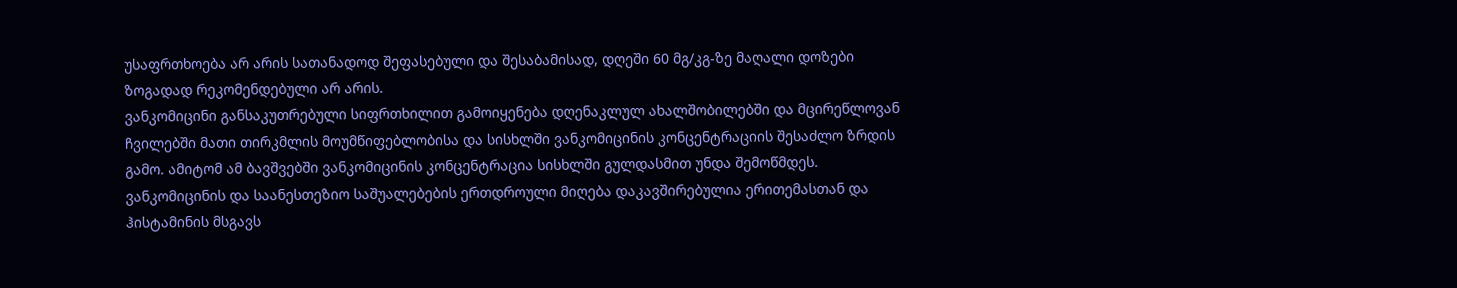უსაფრთხოება არ არის სათანადოდ შეფასებული და შესაბამისად, დღეში 60 მგ/კგ-ზე მაღალი დოზები ზოგადად რეკომენდებული არ არის.
ვანკომიცინი განსაკუთრებული სიფრთხილით გამოიყენება დღენაკლულ ახალშობილებში და მცირეწლოვან ჩვილებში მათი თირკმლის მოუმწიფებლობისა და სისხლში ვანკომიცინის კონცენტრაციის შესაძლო ზრდის გამო. ამიტომ ამ ბავშვებში ვანკომიცინის კონცენტრაცია სისხლში გულდასმით უნდა შემოწმდეს. ვანკომიცინის და საანესთეზიო საშუალებების ერთდროული მიღება დაკავშირებულია ერითემასთან და ჰისტამინის მსგავს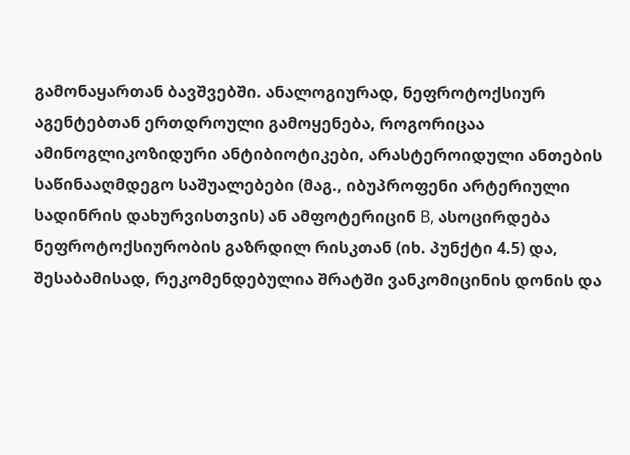გამონაყართან ბავშვებში. ანალოგიურად, ნეფროტოქსიურ აგენტებთან ერთდროული გამოყენება, როგორიცაა ამინოგლიკოზიდური ანტიბიოტიკები, არასტეროიდული ანთების საწინააღმდეგო საშუალებები (მაგ., იბუპროფენი არტერიული სადინრის დახურვისთვის) ან ამფოტერიცინ B, ასოცირდება ნეფროტოქსიურობის გაზრდილ რისკთან (იხ. პუნქტი 4.5) და, შესაბამისად, რეკომენდებულია შრატში ვანკომიცინის დონის და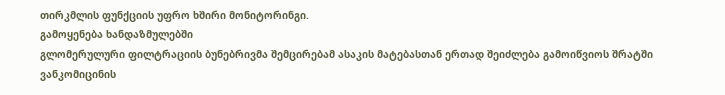თირკმლის ფუნქციის უფრო ხშირი მონიტორინგი.
გამოყენება ხანდაზმულებში
გლომერულური ფილტრაციის ბუნებრივმა შემცირებამ ასაკის მატებასთან ერთად შეიძლება გამოიწვიოს შრატში ვანკომიცინის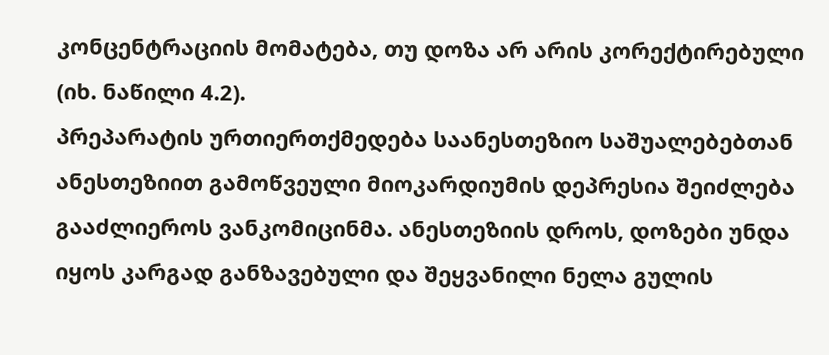კონცენტრაციის მომატება, თუ დოზა არ არის კორექტირებული (იხ. ნაწილი 4.2).
პრეპარატის ურთიერთქმედება საანესთეზიო საშუალებებთან
ანესთეზიით გამოწვეული მიოკარდიუმის დეპრესია შეიძლება გააძლიეროს ვანკომიცინმა. ანესთეზიის დროს, დოზები უნდა იყოს კარგად განზავებული და შეყვანილი ნელა გულის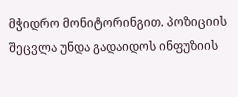მჭიდრო მონიტორინგით. პოზიციის შეცვლა უნდა გადაიდოს ინფუზიის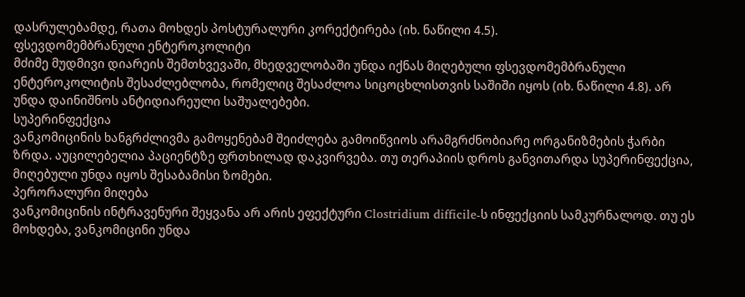დასრულებამდე, რათა მოხდეს პოსტურალური კორექტირება (იხ. ნაწილი 4.5).
ფსევდომემბრანული ენტეროკოლიტი
მძიმე მუდმივი დიარეის შემთხვევაში, მხედველობაში უნდა იქნას მიღებული ფსევდომემბრანული ენტეროკოლიტის შესაძლებლობა, რომელიც შესაძლოა სიცოცხლისთვის საშიში იყოს (იხ. ნაწილი 4.8). არ უნდა დაინიშნოს ანტიდიარეული საშუალებები.
სუპერინფექცია
ვანკომიცინის ხანგრძლივმა გამოყენებამ შეიძლება გამოიწვიოს არამგრძნობიარე ორგანიზმების ჭარბი ზრდა. აუცილებელია პაციენტზე ფრთხილად დაკვირვება. თუ თერაპიის დროს განვითარდა სუპერინფექცია, მიღებული უნდა იყოს შესაბამისი ზომები.
პერორალური მიღება
ვანკომიცინის ინტრავენური შეყვანა არ არის ეფექტური Clostridium difficile-ს ინფექციის სამკურნალოდ. თუ ეს მოხდება, ვანკომიცინი უნდა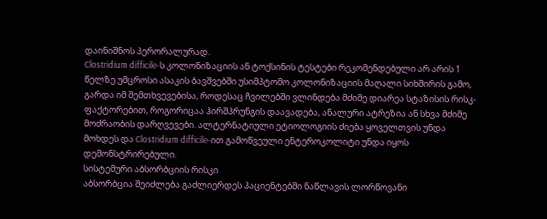დაინიშნოს პერორალურად.
Clostridium difficile-ს კოლონიზაციის ან ტოქსინის ტესტები რეკომენდებული არ არის 1 წელზე უმცროსი ასაკის ბავშვებში უსიმპტომო კოლონიზაციის მაღალი სიხშირის გამო, გარდა იმ შემთხვევებისა, როდესაც ჩვილებში ვლინდება მძიმე დიარეა სტაზისის რისკ-ფაქტორებით, როგორიცაა ჰირშპრუნგის დაავადება, ანალური ატრეზია ან სხვა მძიმე მოძრაობის დარღვევები. ალტერნატიული ეტიოლოგიის ძიება ყოველთვის უნდა მოხდეს და Clostridium difficile-ით გამოწვეული ენტეროკოლიტი უნდა იყოს დემონსტრირებული.
სისტემური აბსორბციის რისკი
აბსორბცია შეიძლება გაძლიერდეს პაციენტებში ნაწლავის ლორწოვანი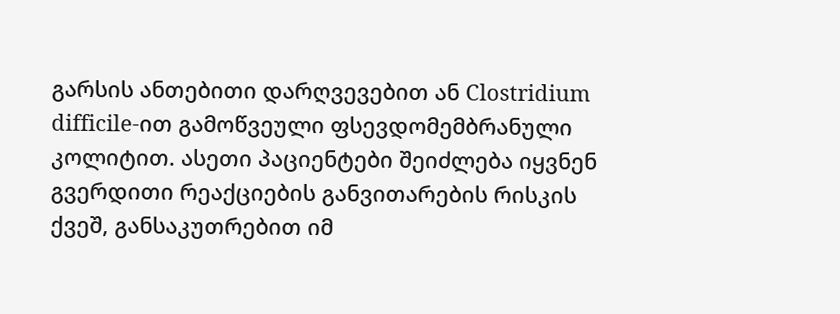გარსის ანთებითი დარღვევებით ან Clostridium difficile-ით გამოწვეული ფსევდომემბრანული კოლიტით. ასეთი პაციენტები შეიძლება იყვნენ გვერდითი რეაქციების განვითარების რისკის ქვეშ, განსაკუთრებით იმ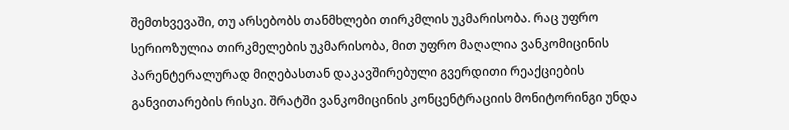შემთხვევაში, თუ არსებობს თანმხლები თირკმლის უკმარისობა. რაც უფრო სერიოზულია თირკმელების უკმარისობა, მით უფრო მაღალია ვანკომიცინის პარენტერალურად მიღებასთან დაკავშირებული გვერდითი რეაქციების განვითარების რისკი. შრატში ვანკომიცინის კონცენტრაციის მონიტორინგი უნდა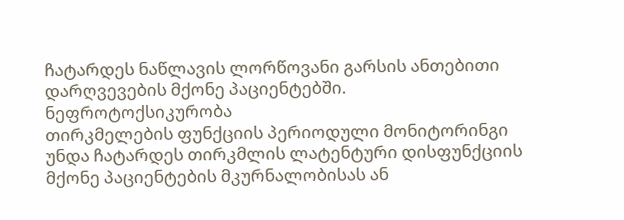ჩატარდეს ნაწლავის ლორწოვანი გარსის ანთებითი დარღვევების მქონე პაციენტებში.
ნეფროტოქსიკურობა
თირკმელების ფუნქციის პერიოდული მონიტორინგი უნდა ჩატარდეს თირკმლის ლატენტური დისფუნქციის მქონე პაციენტების მკურნალობისას ან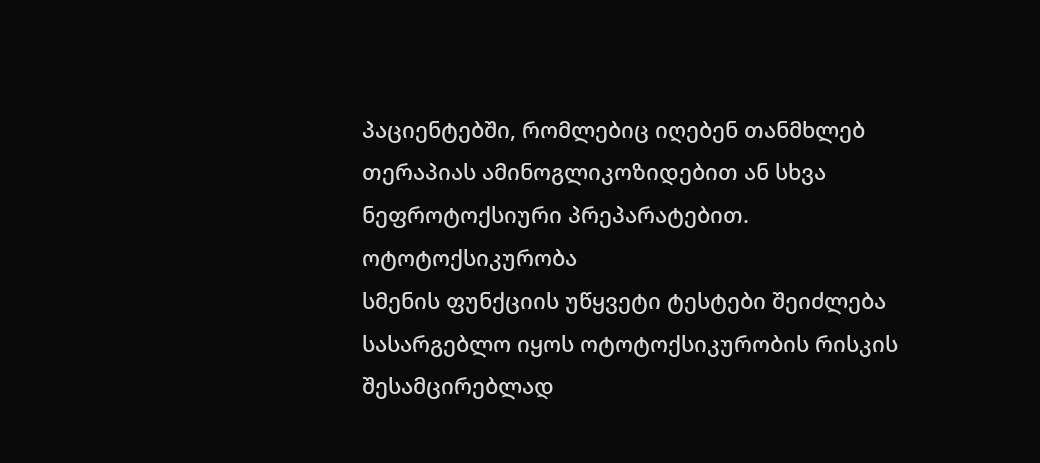პაციენტებში, რომლებიც იღებენ თანმხლებ თერაპიას ამინოგლიკოზიდებით ან სხვა ნეფროტოქსიური პრეპარატებით.
ოტოტოქსიკურობა
სმენის ფუნქციის უწყვეტი ტესტები შეიძლება სასარგებლო იყოს ოტოტოქსიკურობის რისკის შესამცირებლად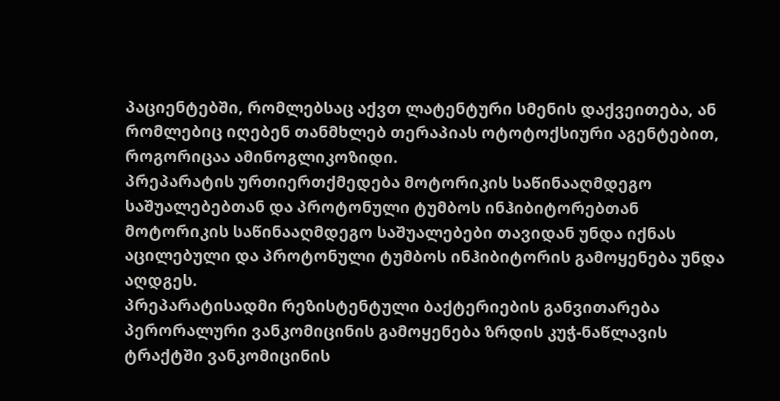პაციენტებში, რომლებსაც აქვთ ლატენტური სმენის დაქვეითება, ან რომლებიც იღებენ თანმხლებ თერაპიას ოტოტოქსიური აგენტებით, როგორიცაა ამინოგლიკოზიდი.
პრეპარატის ურთიერთქმედება მოტორიკის საწინააღმდეგო საშუალებებთან და პროტონული ტუმბოს ინჰიბიტორებთან
მოტორიკის საწინააღმდეგო საშუალებები თავიდან უნდა იქნას აცილებული და პროტონული ტუმბოს ინჰიბიტორის გამოყენება უნდა აღდგეს.
პრეპარატისადმი რეზისტენტული ბაქტერიების განვითარება
პერორალური ვანკომიცინის გამოყენება ზრდის კუჭ-ნაწლავის ტრაქტში ვანკომიცინის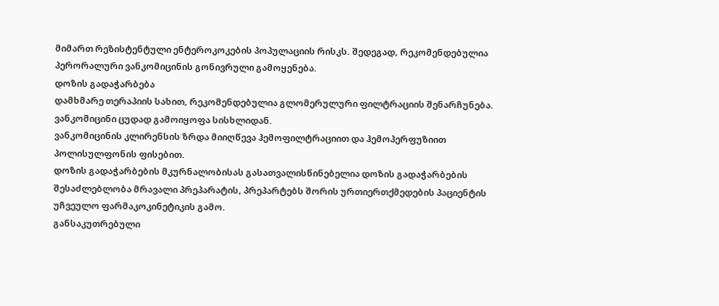მიმართ რეზისტენტული ენტეროკოკების პოპულაციის რისკს. შედეგად, რეკომენდებულია პერორალური ვანკომიცინის გონივრული გამოყენება.
დოზის გადაჭარბება
დამხმარე თერაპიის სახით, რეკომენდებულია გლომერულური ფილტრაციის შენარჩუნება. ვანკომიცინი ცუდად გამოიყოფა სისხლიდან.
ვანკომიცინის კლირენსის ზრდა მიიღწევა ჰემოფილტრაციით და ჰემოპერფუზიით პოლისულფონის ფისებით.
დოზის გადაჭარბების მკურნალობისას გასათვალისწინებელია დოზის გადაჭარბების შესაძლებლობა მრავალი პრეპარატის, პრეპარტებს შორის ურთიერთქმედების პაციენტის უჩვეულო ფარმაკოკინეტიკის გამო.
განსაკუთრებული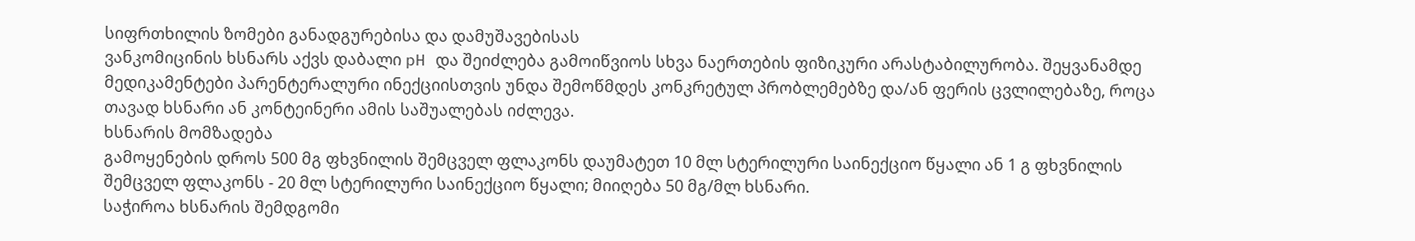სიფრთხილის ზომები განადგურებისა და დამუშავებისას
ვანკომიცინის ხსნარს აქვს დაბალი pH და შეიძლება გამოიწვიოს სხვა ნაერთების ფიზიკური არასტაბილურობა. შეყვანამდე მედიკამენტები პარენტერალური ინექციისთვის უნდა შემოწმდეს კონკრეტულ პრობლემებზე და/ან ფერის ცვლილებაზე, როცა თავად ხსნარი ან კონტეინერი ამის საშუალებას იძლევა.
ხსნარის მომზადება
გამოყენების დროს 500 მგ ფხვნილის შემცველ ფლაკონს დაუმატეთ 10 მლ სტერილური საინექციო წყალი ან 1 გ ფხვნილის შემცველ ფლაკონს - 20 მლ სტერილური საინექციო წყალი; მიიღება 50 მგ/მლ ხსნარი.
საჭიროა ხსნარის შემდგომი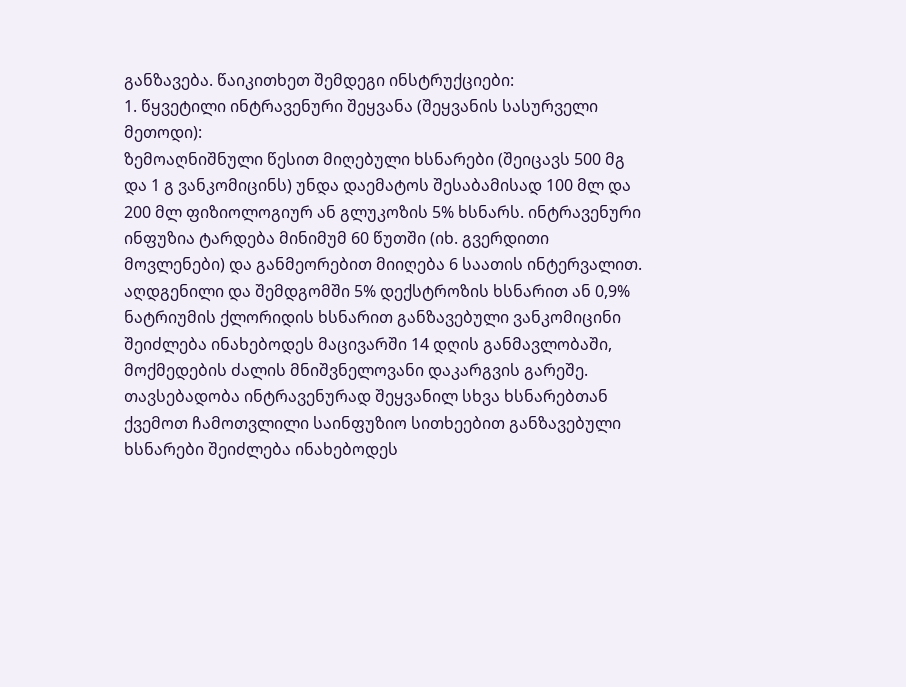განზავება. წაიკითხეთ შემდეგი ინსტრუქციები:
1. წყვეტილი ინტრავენური შეყვანა (შეყვანის სასურველი მეთოდი):
ზემოაღნიშნული წესით მიღებული ხსნარები (შეიცავს 500 მგ და 1 გ ვანკომიცინს) უნდა დაემატოს შესაბამისად 100 მლ და 200 მლ ფიზიოლოგიურ ან გლუკოზის 5% ხსნარს. ინტრავენური ინფუზია ტარდება მინიმუმ 60 წუთში (იხ. გვერდითი მოვლენები) და განმეორებით მიიღება 6 საათის ინტერვალით. აღდგენილი და შემდგომში 5% დექსტროზის ხსნარით ან 0,9% ნატრიუმის ქლორიდის ხსნარით განზავებული ვანკომიცინი შეიძლება ინახებოდეს მაცივარში 14 დღის განმავლობაში, მოქმედების ძალის მნიშვნელოვანი დაკარგვის გარეშე.
თავსებადობა ინტრავენურად შეყვანილ სხვა ხსნარებთან
ქვემოთ ჩამოთვლილი საინფუზიო სითხეებით განზავებული ხსნარები შეიძლება ინახებოდეს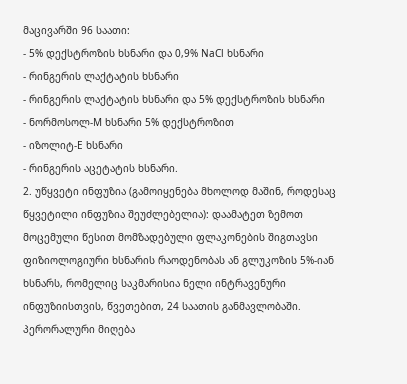მაცივარში 96 საათი:
- 5% დექსტროზის ხსნარი და 0,9% NaCl ხსნარი
- რინგერის ლაქტატის ხსნარი
- რინგერის ლაქტატის ხსნარი და 5% დექსტროზის ხსნარი
- ნორმოსოლ-M ხსნარი 5% დექსტროზით
- იზოლიტ-E ხსნარი
- რინგერის აცეტატის ხსნარი.
2. უწყვეტი ინფუზია (გამოიყენება მხოლოდ მაშინ, როდესაც წყვეტილი ინფუზია შეუძლებელია): დაამატეთ ზემოთ მოცემული წესით მომზადებული ფლაკონების შიგთავსი ფიზიოლოგიური ხსნარის რაოდენობას ან გლუკოზის 5%-იან ხსნარს, რომელიც საკმარისია ნელი ინტრავენური ინფუზიისთვის, წვეთებით, 24 საათის განმავლობაში.
პერორალური მიღება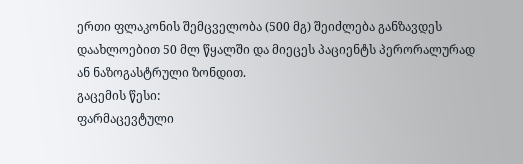ერთი ფლაკონის შემცველობა (500 მგ) შეიძლება განზავდეს დაახლოებით 50 მლ წყალში და მიეცეს პაციენტს პერორალურად ან ნაზოგასტრული ზონდით.
გაცემის წესი:
ფარმაცევტული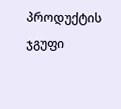პროდუქტის ჯგუფი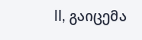II, გაიცემა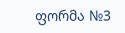ფორმა №3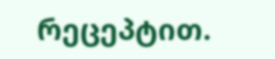რეცეპტით.